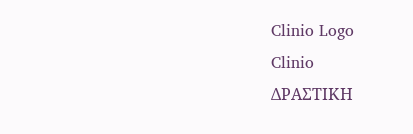Clinio Logo
Clinio
ΔΡΑΣΤΙΚΗ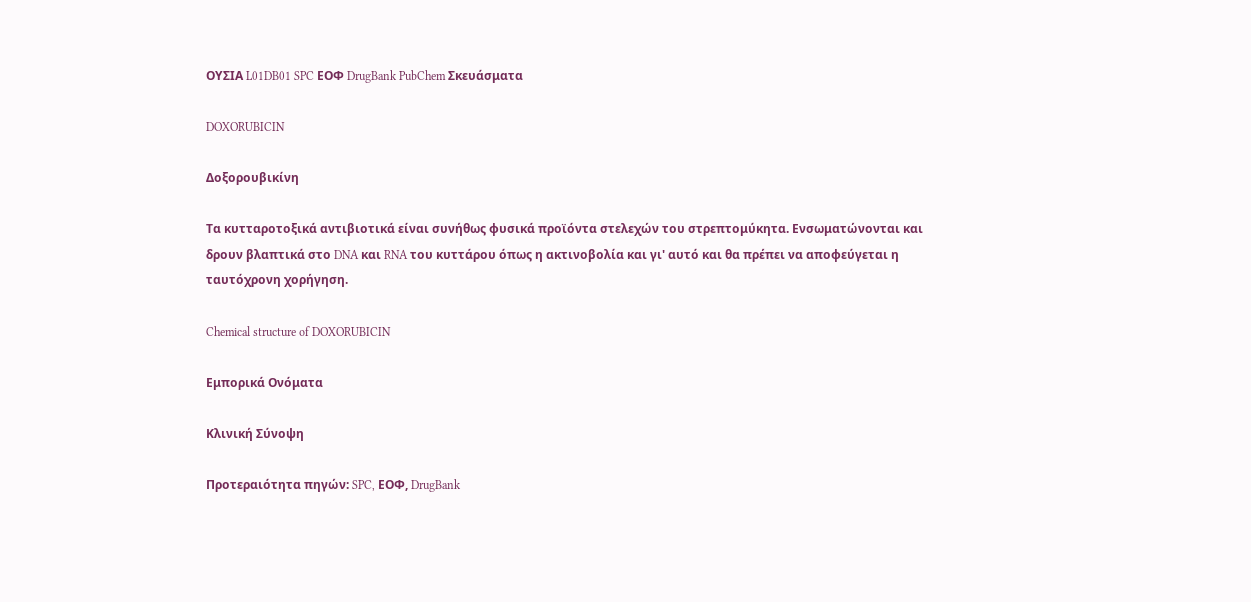ΟΥΣΙΑ L01DB01 SPC ΕΟΦ DrugBank PubChem Σκευάσματα

DOXORUBICIN

Δοξορουβικίνη

Τα κυτταροτοξικά αντιβιοτικά είναι συνήθως φυσικά προϊόντα στελεχών του στρεπτομύκητα. Ενσωματώνονται και δρουν βλαπτικά στο DNA και RNA του κυττάρου όπως η ακτινοβολία και γι' αυτό και θα πρέπει να αποφεύγεται η ταυτόχρονη χορήγηση.

Chemical structure of DOXORUBICIN

Εμπορικά Ονόματα

Κλινική Σύνοψη

Προτεραιότητα πηγών: SPC, ΕΟΦ, DrugBank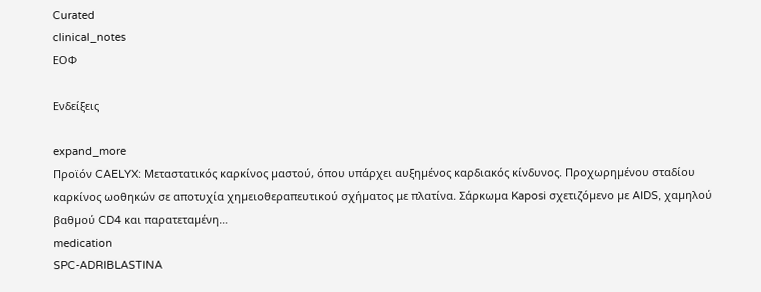Curated
clinical_notes
ΕΟΦ

Ενδείξεις

expand_more
Προϊόν CAELYX: Μεταστατικός καρκίνος µαστού, όπου υπάρχει αυξηµένος καρδιακός κίνδυνος. Προχωρηµένου σταδίου καρκίνος ωοθηκών σε αποτυχία χηµειοθεραπευτικού σχήµατος με πλατίνα. Σάρκωµα Kaposi σχετιζόµενο µε AIDS, χαµηλού βαθµού CD4 και παρατεταµένη…
medication
SPC-ADRIBLASTINA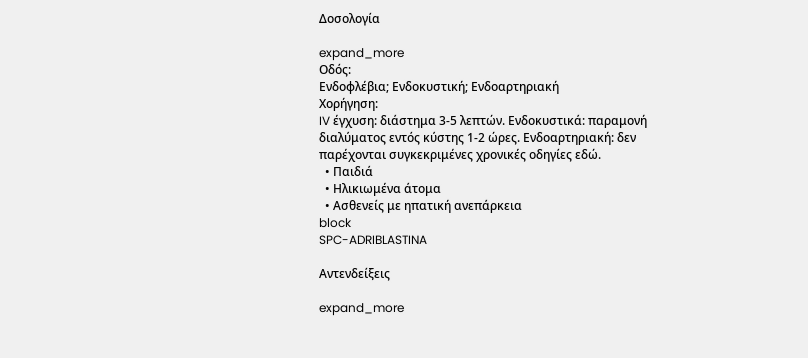Δοσολογία

expand_more
Οδός:
Ενδοφλέβια; Ενδοκυστική; Ενδοαρτηριακή
Χορήγηση:
IV έγχυση: διάστημα 3-5 λεπτών. Ενδοκυστικά: παραμονή διαλύματος εντός κύστης 1-2 ώρες. Ενδοαρτηριακή: δεν παρέχονται συγκεκριμένες χρονικές οδηγίες εδώ.
  • Παιδιά
  • Ηλικιωμένα άτομα
  • Ασθενείς με ηπατική ανεπάρκεια
block
SPC-ADRIBLASTINA

Αντενδείξεις

expand_more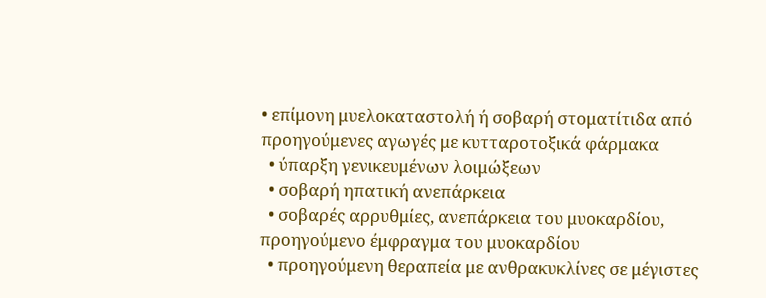• επίμονη μυελοκαταστολή ή σοβαρή στοματίτιδα από προηγούμενες αγωγές με κυτταροτοξικά φάρμακα
  • ύπαρξη γενικευμένων λοιμώξεων
  • σοβαρή ηπατική ανεπάρκεια
  • σοβαρές αρρυθμίες, ανεπάρκεια του μυοκαρδίου, προηγούμενο έμφραγμα του μυοκαρδίου
  • προηγούμενη θεραπεία με ανθρακυκλίνες σε μέγιστες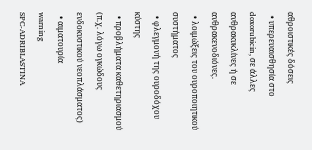αθροιστικές δόσεις
  • υπερευαισθησία στο doxorubicin, σε άλλες ανθρακυκλίνες ή σε ανθρακενοδιόνες.
  • λοιμώξεις του ουροποιητικού συστήματος
  • φλεγμονή της ουροδόχου κύστης
  • προβλήματα καθετηριασμού (π.χ. λόγω ογκώδους ενδοκυστικού νεοπλάσματος)
  • αιματουρία
warning
SPC-ADRIBLASTINA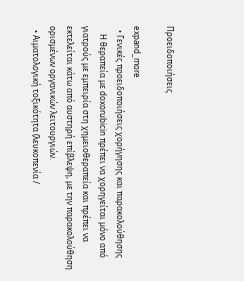Προειδοποιήσεις

expand_more
  • Γενικές προειδοποιήσεις χορήγησης και παρακολούθησης
    Η θεραπεία με doxorubicin πρέπει να χορηγείται μόνο από γιατρούς με εμπειρία στη χημειοθεραπεία και πρέπει να εκτελείται κάτω από αυστηρή επίβλεψη, με την παρακολούθηση ορισμένων οργανικών λειτουργιών.
  • Αιματολογική τοξικότητα (λευκοπενία /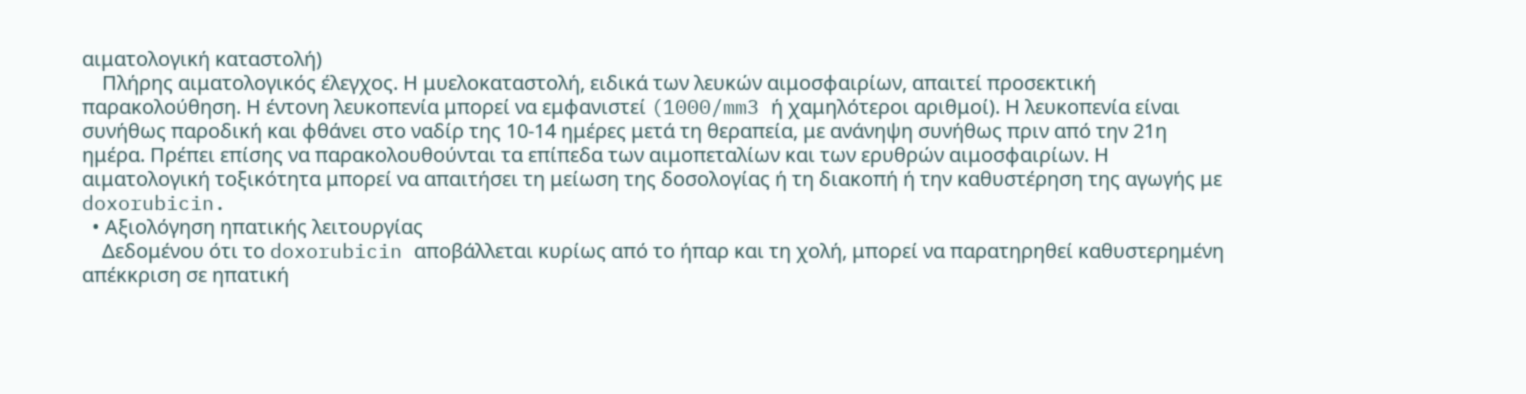αιματολογική καταστολή)
    Πλήρης αιματολογικός έλεγχος. Η μυελοκαταστολή, ειδικά των λευκών αιμοσφαιρίων, απαιτεί προσεκτική παρακολούθηση. Η έντονη λευκοπενία μπορεί να εμφανιστεί (1000/mm3 ή χαμηλότεροι αριθμοί). Η λευκοπενία είναι συνήθως παροδική και φθάνει στο ναδίρ της 10-14 ημέρες μετά τη θεραπεία, με ανάνηψη συνήθως πριν από την 21η ημέρα. Πρέπει επίσης να παρακολουθούνται τα επίπεδα των αιμοπεταλίων και των ερυθρών αιμοσφαιρίων. Η αιματολογική τοξικότητα μπορεί να απαιτήσει τη μείωση της δοσολογίας ή τη διακοπή ή την καθυστέρηση της αγωγής με doxorubicin.
  • Αξιολόγηση ηπατικής λειτουργίας
    Δεδομένου ότι το doxorubicin αποβάλλεται κυρίως από το ήπαρ και τη χολή, μπορεί να παρατηρηθεί καθυστερημένη απέκκριση σε ηπατική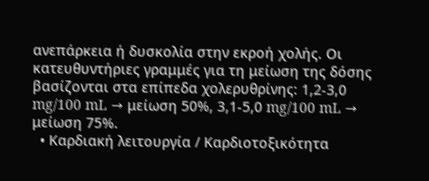ανεπάρκεια ή δυσκολία στην εκροή χολής. Οι κατευθυντήριες γραμμές για τη μείωση της δόσης βασίζονται στα επίπεδα χολερυθρίνης: 1,2-3,0 mg/100 mL → μείωση 50%, 3,1-5,0 mg/100 mL → μείωση 75%.
  • Καρδιακή λειτουργία / Καρδιοτοξικότητα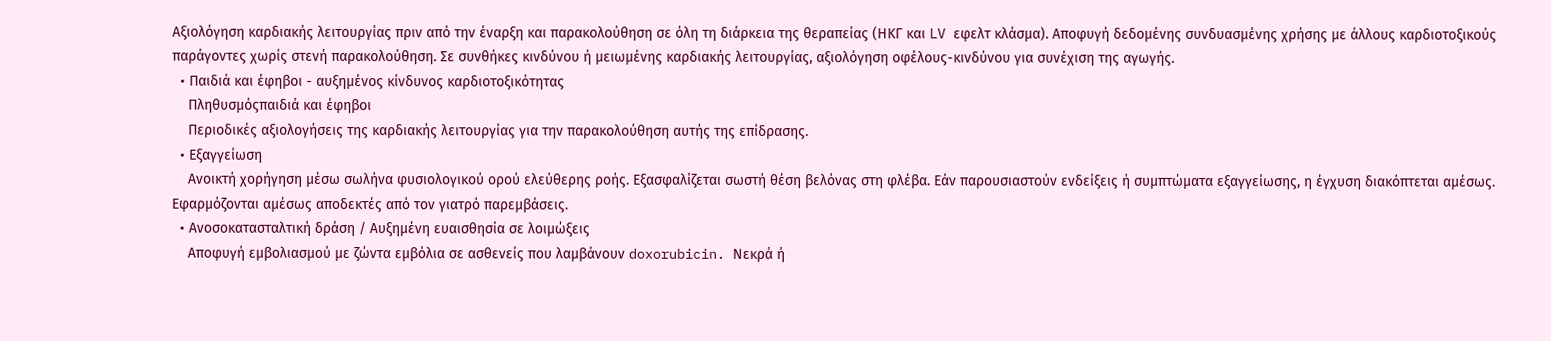Αξιολόγηση καρδιακής λειτουργίας πριν από την έναρξη και παρακολούθηση σε όλη τη διάρκεια της θεραπείας (ΗΚΓ και LV εφελτ κλάσμα). Αποφυγή δεδομένης συνδυασμένης χρήσης με άλλους καρδιοτοξικούς παράγοντες χωρίς στενή παρακολούθηση. Σε συνθήκες κινδύνου ή μειωμένης καρδιακής λειτουργίας, αξιολόγηση οφέλους-κινδύνου για συνέχιση της αγωγής.
  • Παιδιά και έφηβοι - αυξημένος κίνδυνος καρδιοτοξικότητας
    Πληθυσμόςπαιδιά και έφηβοι
    Περιοδικές αξιολογήσεις της καρδιακής λειτουργίας για την παρακολούθηση αυτής της επίδρασης.
  • Εξαγγείωση
    Ανοικτή χορήγηση μέσω σωλήνα φυσιολογικού ορού ελεύθερης ροής. Εξασφαλίζεται σωστή θέση βελόνας στη φλέβα. Εάν παρουσιαστούν ενδείξεις ή συμπτώματα εξαγγείωσης, η έγχυση διακόπτεται αμέσως. Εφαρμόζονται αμέσως αποδεκτές από τον γιατρό παρεμβάσεις.
  • Ανοσοκατασταλτική δράση / Αυξημένη ευαισθησία σε λοιμώξεις
    Αποφυγή εμβολιασμού με ζώντα εμβόλια σε ασθενείς που λαμβάνουν doxorubicin. Νεκρά ή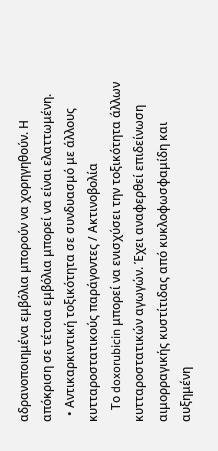αδρανοποιημένα εμβόλια μπορούν να χορηγηθούν. Η απόκριση σε τέτοια εμβόλια μπορεί να είναι ελαττωμένη.
  • Αντικαρκιντική τοξικότητα σε συνδυασμό με άλλους κυτταροστατικούς παράγοντες / Ακτινοβολία
    Το doxorubicin μπορεί να ενισχύσει την τοξικότητα άλλων κυτταροστατικών αγωγών. Έχει αναφερθεί επιδείνωση αιμορραγικής κυστίτιδας από κυκλοφωσφαμίδη και αυξημένη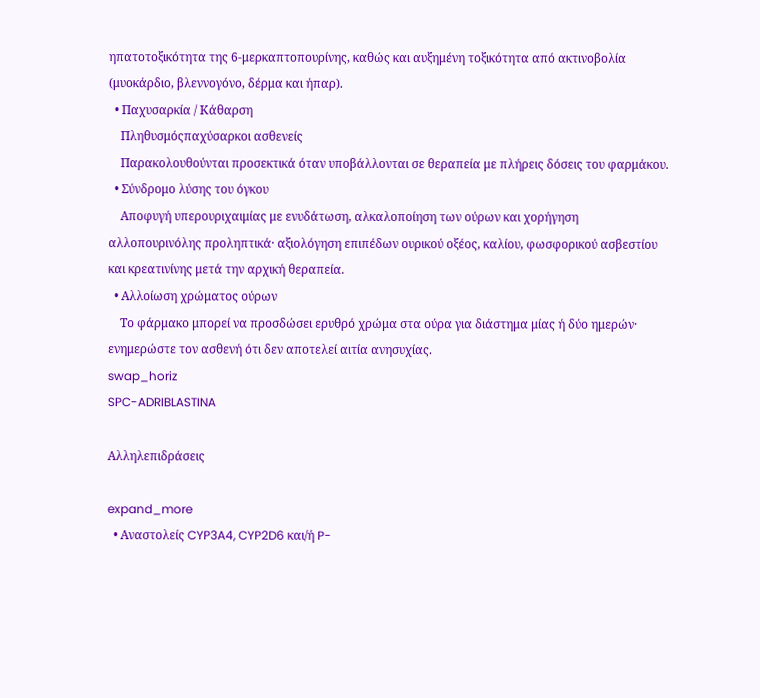ηπατοτοξικότητα της 6-μερκαπτοπουρίνης, καθώς και αυξημένη τοξικότητα από ακτινοβολία (μυοκάρδιο, βλεννογόνο, δέρμα και ήπαρ).
  • Παχυσαρκία / Κάθαρση
    Πληθυσμόςπαχύσαρκοι ασθενείς
    Παρακολουθούνται προσεκτικά όταν υποβάλλονται σε θεραπεία με πλήρεις δόσεις του φαρμάκου.
  • Σύνδρομο λύσης του όγκου
    Αποφυγή υπερουριχαιμίας με ενυδάτωση, αλκαλοποίηση των ούρων και χορήγηση αλλοπουρινόλης προληπτικά· αξιολόγηση επιπέδων ουρικού οξέος, καλίου, φωσφορικού ασβεστίου και κρεατινίνης μετά την αρχική θεραπεία.
  • Αλλοίωση χρώματος ούρων
    Το φάρμακο μπορεί να προσδώσει ερυθρό χρώμα στα ούρα για διάστημα μίας ή δύο ημερών· ενημερώστε τον ασθενή ότι δεν αποτελεί αιτία ανησυχίας.
swap_horiz
SPC-ADRIBLASTINA

Αλληλεπιδράσεις

expand_more
  • Αναστολείς CYP3A4, CYP2D6 και/ή P-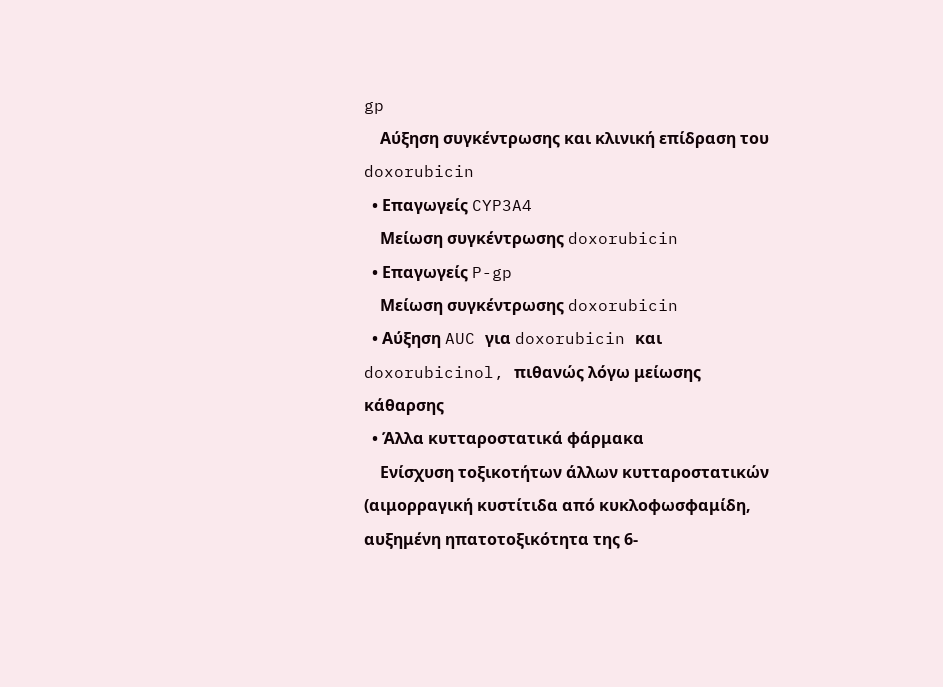gp
    Αύξηση συγκέντρωσης και κλινική επίδραση του doxorubicin
  • Επαγωγείς CYP3A4
    Μείωση συγκέντρωσης doxorubicin
  • Επαγωγείς P-gp
    Μείωση συγκέντρωσης doxorubicin
  • Αύξηση AUC για doxorubicin και doxorubicinol, πιθανώς λόγω μείωσης κάθαρσης
  • Άλλα κυτταροστατικά φάρμακα
    Ενίσχυση τοξικοτήτων άλλων κυτταροστατικών (αιμορραγική κυστίτιδα από κυκλοφωσφαμίδη, αυξημένη ηπατοτοξικότητα της 6-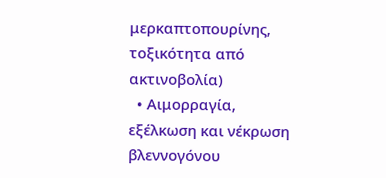μερκαπτοπουρίνης, τοξικότητα από ακτινοβολία)
  • Αιμορραγία, εξέλκωση και νέκρωση βλεννογόνου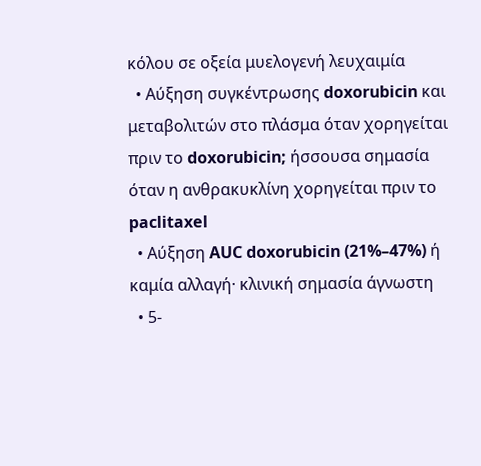κόλου σε οξεία μυελογενή λευχαιμία
  • Αύξηση συγκέντρωσης doxorubicin και μεταβολιτών στο πλάσμα όταν χορηγείται πριν το doxorubicin; ήσσουσα σημασία όταν η ανθρακυκλίνη χορηγείται πριν το paclitaxel
  • Αύξηση AUC doxorubicin (21%–47%) ή καμία αλλαγή· κλινική σημασία άγνωστη
  • 5-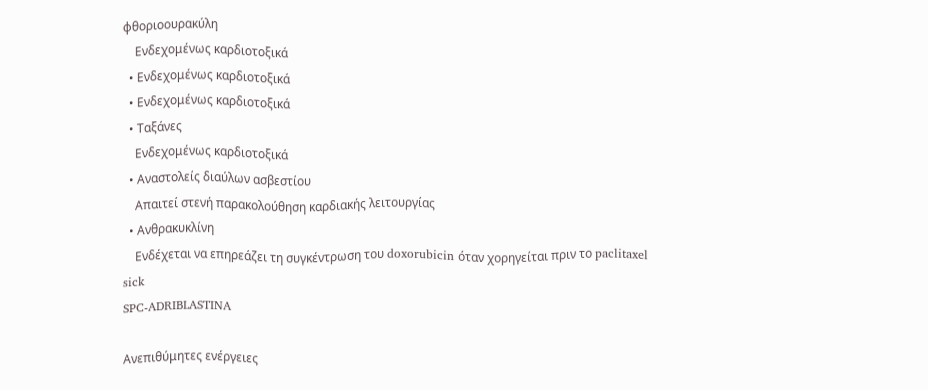φθοριοουρακύλη
    Ενδεχομένως καρδιοτοξικά
  • Ενδεχομένως καρδιοτοξικά
  • Ενδεχομένως καρδιοτοξικά
  • Ταξάνες
    Ενδεχομένως καρδιοτοξικά
  • Αναστολείς διαύλων ασβεστίου
    Απαιτεί στενή παρακολούθηση καρδιακής λειτουργίας
  • Ανθρακυκλίνη
    Ενδέχεται να επηρεάζει τη συγκέντρωση του doxorubicin όταν χορηγείται πριν το paclitaxel
sick
SPC-ADRIBLASTINA

Ανεπιθύμητες ενέργειες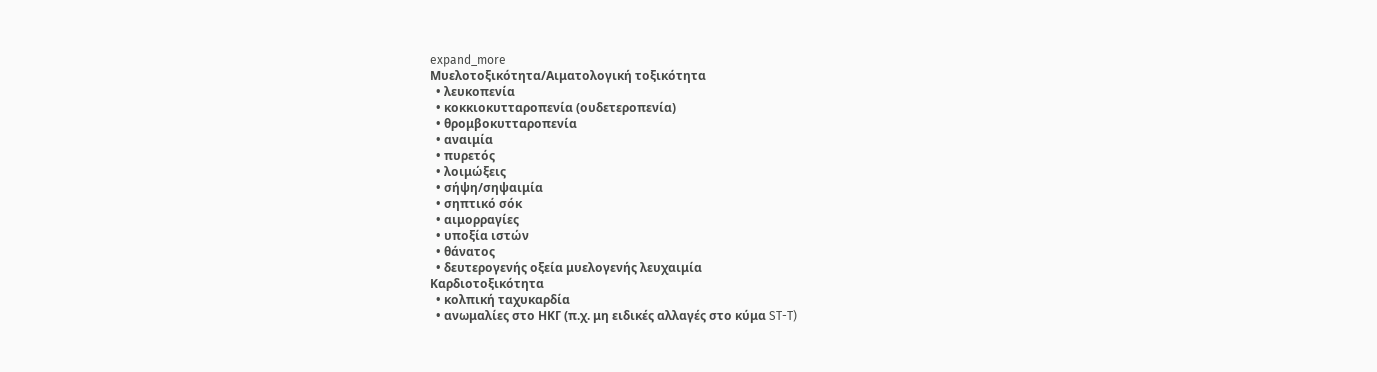expand_more
Μυελοτοξικότητα/Αιματολογική τοξικότητα
  • λευκοπενία
  • κοκκιοκυτταροπενία (ουδετεροπενία)
  • θρομβοκυτταροπενία
  • αναιμία
  • πυρετός
  • λοιμώξεις
  • σήψη/σηψαιμία
  • σηπτικό σόκ
  • αιμορραγίες
  • υποξία ιστών
  • θάνατος
  • δευτερογενής οξεία μυελογενής λευχαιμία
Καρδιοτοξικότητα
  • κολπική ταχυκαρδία
  • ανωμαλίες στο ΗΚΓ (π.χ. μη ειδικές αλλαγές στο κύμα ST-T)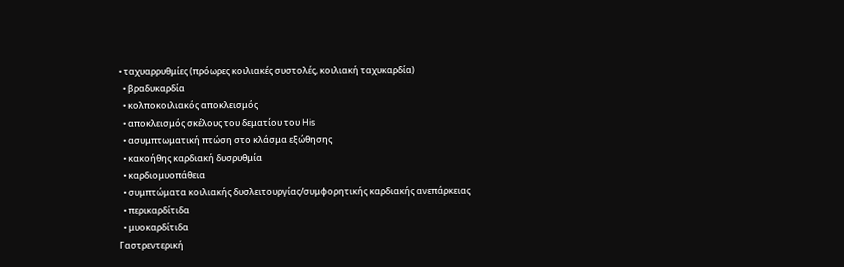• ταχυαρρυθμίες (πρόωρες κοιλιακές συστολές, κοιλιακή ταχυκαρδία)
  • βραδυκαρδία
  • κολποκοιλιακός αποκλεισμός
  • αποκλεισμός σκέλους του δεματίου του His
  • ασυμπτωματική πτώση στο κλάσμα εξώθησης
  • κακοήθης καρδιακή δυσρυθμία
  • καρδιομυοπάθεια
  • συμπτώματα κοιλιακής δυσλειτουργίας/συμφορητικής καρδιακής ανεπάρκειας
  • περικαρδίτιδα
  • μυοκαρδίτιδα
Γαστρεντερική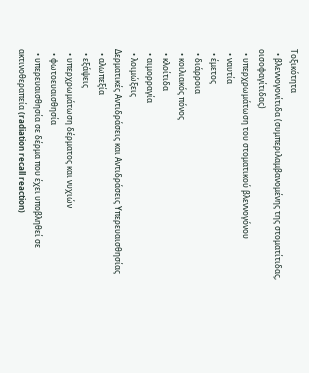Τοξικότητα
  • βλεννογονίτιδα (συμπεριλαμβανομένης της στοματίτιδας, οισοφαγίτιδας)
  • υπερχρωμάτωση του στοματικού βλεννογόνου
  • ναυτία
  • έμετος
  • διάρροια
  • κοιλιακός πόνος
  • κλοίτιδα
  • αιμορραγία
  • λοιμώξεις
Δερματικές Αντιδράσεις και Αντιδράσεις Υπερευαισθησίας
  • αλωπεξία
  • εξάψεις
  • υπερχρωμάτωση δέρματος και νυχιών
  • φωτοευαισθησία
  • υπερευαισθησία σε δέρμα που έχει υποβληθεί σε ακτινοθεραπεία (radiation recall reaction)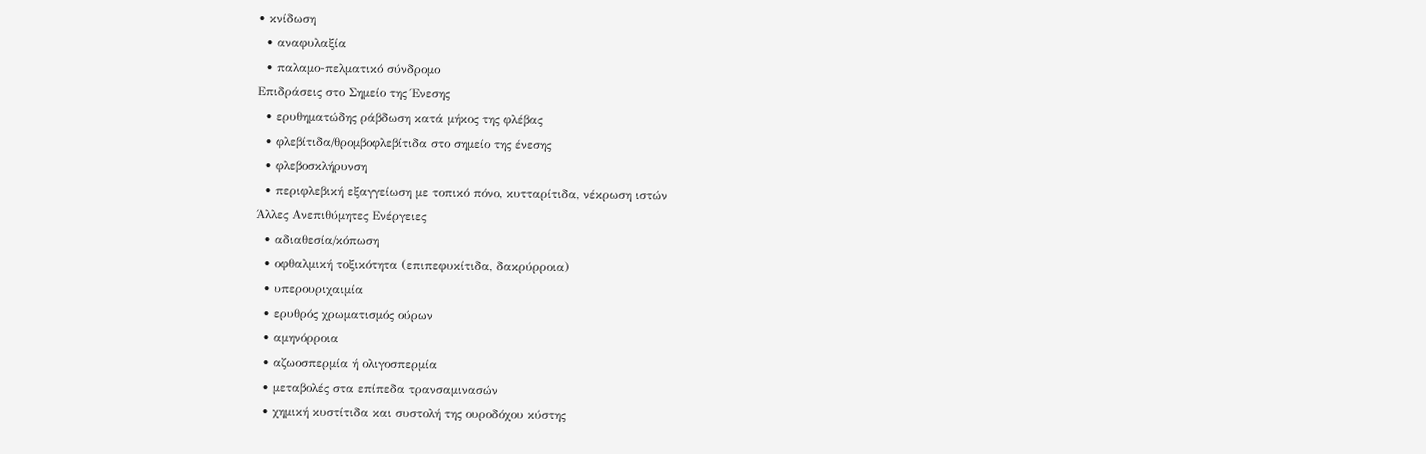• κνίδωση
  • αναφυλαξία
  • παλαμο-πελματικό σύνδρομο
Επιδράσεις στο Σημείο της Ένεσης
  • ερυθηματώδης ράβδωση κατά μήκος της φλέβας
  • φλεβίτιδα/θρομβοφλεβίτιδα στο σημείο της ένεσης
  • φλεβοσκλήρυνση
  • περιφλεβική εξαγγείωση με τοπικό πόνο, κυτταρίτιδα, νέκρωση ιστών
Άλλες Ανεπιθύμητες Ενέργειες
  • αδιαθεσία/κόπωση
  • οφθαλμική τοξικότητα (επιπεφυκίτιδα, δακρύρροια)
  • υπερουριχαιμία
  • ερυθρός χρωματισμός ούρων
  • αμηνόρροια
  • αζωοσπερμία ή ολιγοσπερμία
  • μεταβολές στα επίπεδα τρανσαμινασών
  • χημική κυστίτιδα και συστολή της ουροδόχου κύστης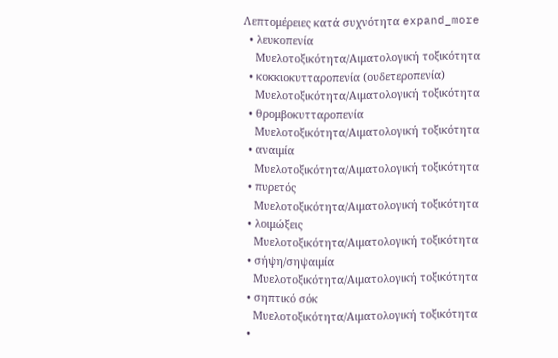Λεπτομέρειες κατά συχνότητα expand_more
  • λευκοπενία
    Μυελοτοξικότητα/Αιματολογική τοξικότητα
  • κοκκιοκυτταροπενία (ουδετεροπενία)
    Μυελοτοξικότητα/Αιματολογική τοξικότητα
  • θρομβοκυτταροπενία
    Μυελοτοξικότητα/Αιματολογική τοξικότητα
  • αναιμία
    Μυελοτοξικότητα/Αιματολογική τοξικότητα
  • πυρετός
    Μυελοτοξικότητα/Αιματολογική τοξικότητα
  • λοιμώξεις
    Μυελοτοξικότητα/Αιματολογική τοξικότητα
  • σήψη/σηψαιμία
    Μυελοτοξικότητα/Αιματολογική τοξικότητα
  • σηπτικό σόκ
    Μυελοτοξικότητα/Αιματολογική τοξικότητα
  •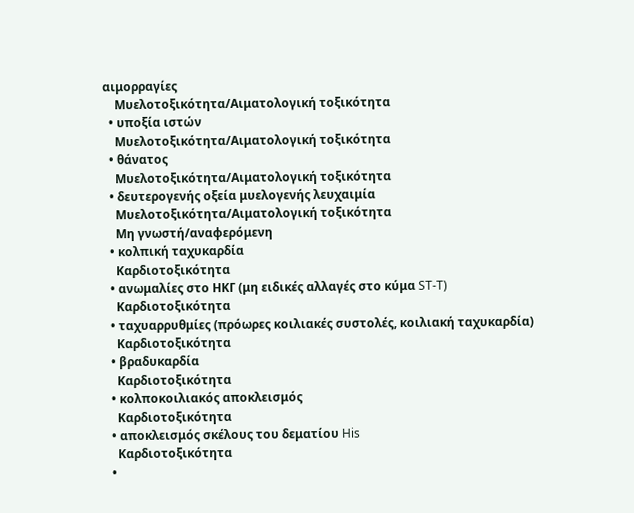αιμορραγίες
    Μυελοτοξικότητα/Αιματολογική τοξικότητα
  • υποξία ιστών
    Μυελοτοξικότητα/Αιματολογική τοξικότητα
  • θάνατος
    Μυελοτοξικότητα/Αιματολογική τοξικότητα
  • δευτερογενής οξεία μυελογενής λευχαιμία
    Μυελοτοξικότητα/Αιματολογική τοξικότητα
    Μη γνωστή/αναφερόμενη
  • κολπική ταχυκαρδία
    Καρδιοτοξικότητα
  • ανωμαλίες στο ΗΚΓ (μη ειδικές αλλαγές στο κύμα ST-T)
    Καρδιοτοξικότητα
  • ταχυαρρυθμίες (πρόωρες κοιλιακές συστολές, κοιλιακή ταχυκαρδία)
    Καρδιοτοξικότητα
  • βραδυκαρδία
    Καρδιοτοξικότητα
  • κολποκοιλιακός αποκλεισμός
    Καρδιοτοξικότητα
  • αποκλεισμός σκέλους του δεματίου His
    Καρδιοτοξικότητα
  •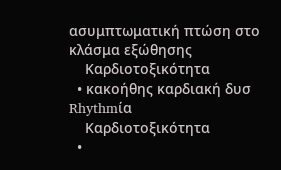ασυμπτωματική πτώση στο κλάσμα εξώθησης
    Καρδιοτοξικότητα
  • κακοήθης καρδιακή δυσ Rhythmία
    Καρδιοτοξικότητα
  •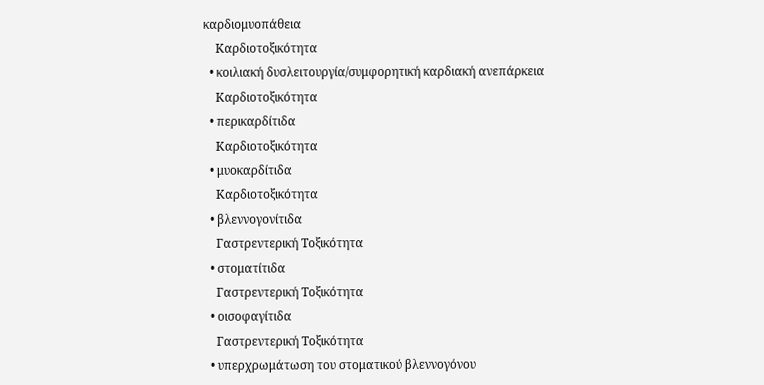καρδιομυοπάθεια
    Καρδιοτοξικότητα
  • κοιλιακή δυσλειτουργία/συμφορητική καρδιακή ανεπάρκεια
    Καρδιοτοξικότητα
  • περικαρδίτιδα
    Καρδιοτοξικότητα
  • μυοκαρδίτιδα
    Καρδιοτοξικότητα
  • βλεννογονίτιδα
    Γαστρεντερική Τοξικότητα
  • στοματίτιδα
    Γαστρεντερική Τοξικότητα
  • οισοφαγίτιδα
    Γαστρεντερική Τοξικότητα
  • υπερχρωμάτωση του στοματικού βλεννογόνου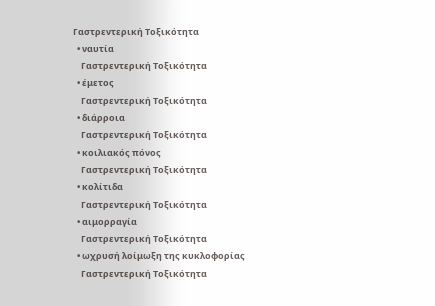Γαστρεντερική Τοξικότητα
  • ναυτία
    Γαστρεντερική Τοξικότητα
  • έμετος
    Γαστρεντερική Τοξικότητα
  • διάρροια
    Γαστρεντερική Τοξικότητα
  • κοιλιακός πόνος
    Γαστρεντερική Τοξικότητα
  • κολίτιδα
    Γαστρεντερική Τοξικότητα
  • αιμορραγία
    Γαστρεντερική Τοξικότητα
  • ωχρυσή λοίμωξη της κυκλοφορίας
    Γαστρεντερική Τοξικότητα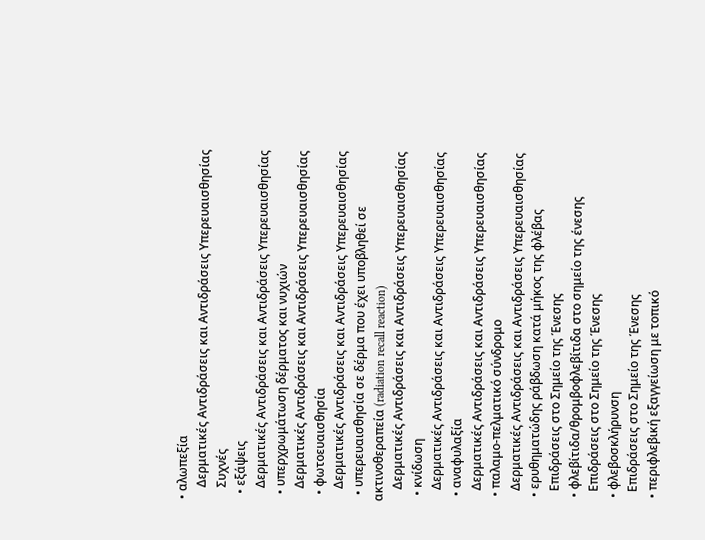• αλωπεξία
    Δερματικές Αντιδράσεις και Αντιδράσεις Υπερευαισθησίας
    Συχνές
  • εξάψεις
    Δερματικές Αντιδράσεις και Αντιδράσεις Υπερευαισθησίας
  • υπερχρωμάτωση δέρματος και νυχιών
    Δερματικές Αντιδράσεις και Αντιδράσεις Υπερευαισθησίας
  • φωτοευαισθησία
    Δερματικές Αντιδράσεις και Αντιδράσεις Υπερευαισθησίας
  • υπερευαισθησία σε δέρμα που έχει υποβληθεί σε ακτινοθεραπεία (radiation recall reaction)
    Δερματικές Αντιδράσεις και Αντιδράσεις Υπερευαισθησίας
  • κνίδωση
    Δερματικές Αντιδράσεις και Αντιδράσεις Υπερευαισθησίας
  • αναφυλαξία
    Δερματικές Αντιδράσεις και Αντιδράσεις Υπερευαισθησίας
  • παλαμο-πελματικό σύνδρομο
    Δερματικές Αντιδράσεις και Αντιδράσεις Υπερευαισθησίας
  • ερυθηματώδης ράβδωση κατά μήκος της φλέβας
    Επιδράσεις στο Σημείο της Ένεσης
  • φλεβίτιδα/θρομβοφλεβίτιδα στο σημείο της ένεσης
    Επιδράσεις στο Σημείο της Ένεσης
  • φλεβοσκλήρυνση
    Επιδράσεις στο Σημείο της Ένεσης
  • περιφλεβική εξαγγείωση με τοπικό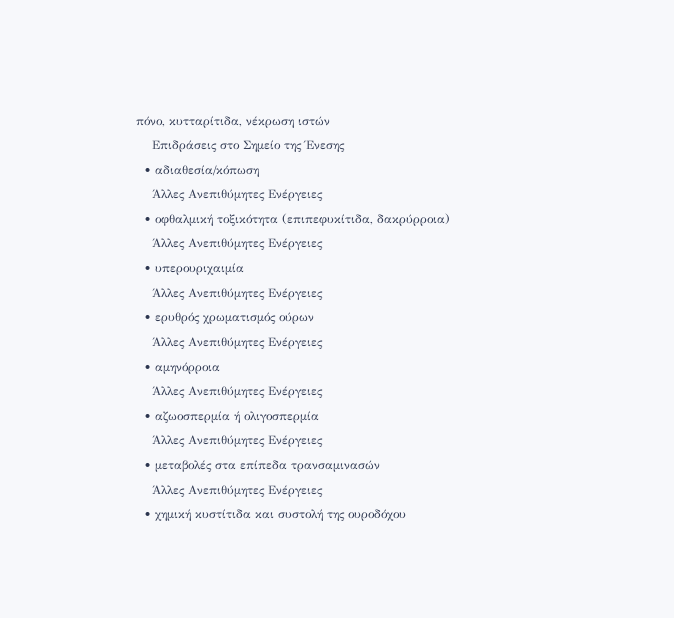πόνο, κυτταρίτιδα, νέκρωση ιστών
    Επιδράσεις στο Σημείο της Ένεσης
  • αδιαθεσία/κόπωση
    Άλλες Ανεπιθύμητες Ενέργειες
  • οφθαλμική τοξικότητα (επιπεφυκίτιδα, δακρύρροια)
    Άλλες Ανεπιθύμητες Ενέργειες
  • υπερουριχαιμία
    Άλλες Ανεπιθύμητες Ενέργειες
  • ερυθρός χρωματισμός ούρων
    Άλλες Ανεπιθύμητες Ενέργειες
  • αμηνόρροια
    Άλλες Ανεπιθύμητες Ενέργειες
  • αζωοσπερμία ή ολιγοσπερμία
    Άλλες Ανεπιθύμητες Ενέργειες
  • μεταβολές στα επίπεδα τρανσαμινασών
    Άλλες Ανεπιθύμητες Ενέργειες
  • χημική κυστίτιδα και συστολή της ουροδόχου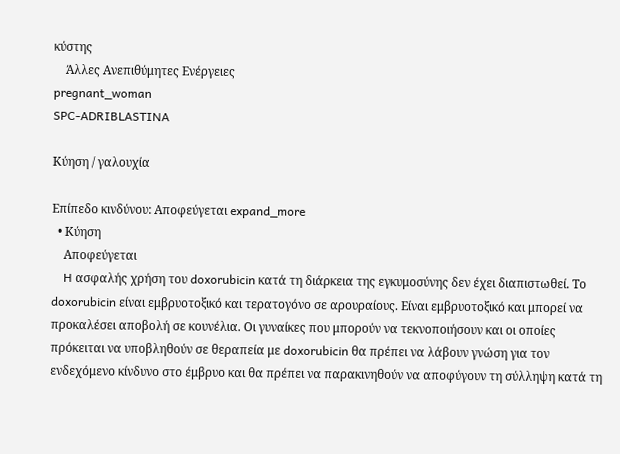κύστης
    Άλλες Ανεπιθύμητες Ενέργειες
pregnant_woman
SPC-ADRIBLASTINA

Κύηση / γαλουχία

Επίπεδο κινδύνου: Αποφεύγεται expand_more
  • Κύηση
    Αποφεύγεται
    H ασφαλής χρήση του doxorubicin κατά τη διάρκεια της εγκυμοσύνης δεν έχει διαπιστωθεί. Το doxorubicin είναι εμβρυοτοξικό και τερατογόνο σε αρουραίους. Είναι εμβρυοτοξικό και μπορεί να προκαλέσει αποβολή σε κουνέλια. Οι γυναίκες που μπορούν να τεκνοποιήσουν και οι οποίες πρόκειται να υποβληθούν σε θεραπεία με doxorubicin θα πρέπει να λάβουν γνώση για τον ενδεχόμενο κίνδυνο στο έμβρυο και θα πρέπει να παρακινηθούν να αποφύγουν τη σύλληψη κατά τη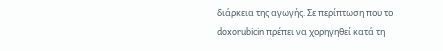διάρκεια της αγωγής. Σε περίπτωση που το doxorubicin πρέπει να χορηγηθεί κατά τη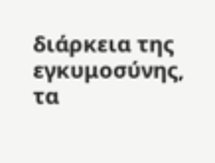διάρκεια της εγκυμοσύνης, τα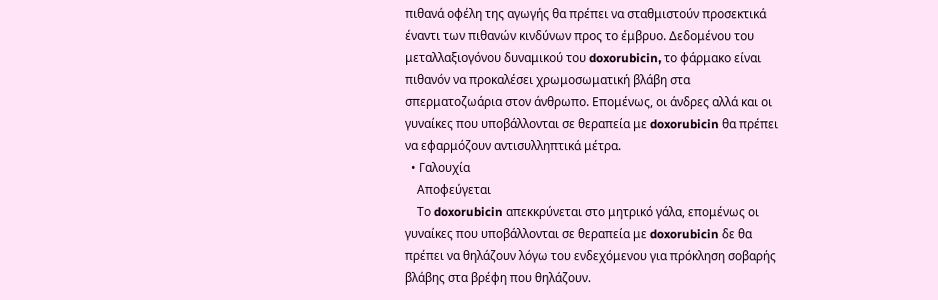πιθανά οφέλη της αγωγής θα πρέπει να σταθμιστούν προσεκτικά έναντι των πιθανών κινδύνων προς το έμβρυο. Δεδομένου του μεταλλαξιογόνου δυναμικού του doxorubicin, το φάρμακο είναι πιθανόν να προκαλέσει χρωμοσωματική βλάβη στα σπερματοζωάρια στον άνθρωπο. Επομένως, οι άνδρες αλλά και οι γυναίκες που υποβάλλονται σε θεραπεία με doxorubicin θα πρέπει να εφαρμόζουν αντισυλληπτικά μέτρα.
  • Γαλουχία
    Αποφεύγεται
    Το doxorubicin απεκκρύνεται στο μητρικό γάλα, επομένως οι γυναίκες που υποβάλλονται σε θεραπεία με doxorubicin δε θα πρέπει να θηλάζουν λόγω του ενδεχόμενου για πρόκληση σοβαρής βλάβης στα βρέφη που θηλάζουν.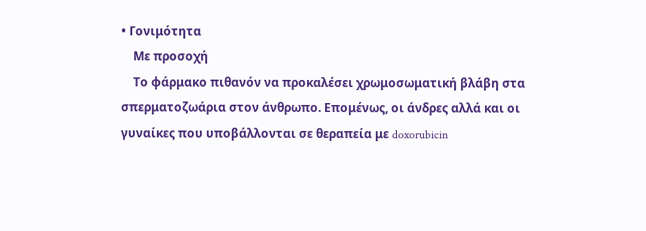• Γονιμότητα
    Με προσοχή
    Το φάρμακο πιθανόν να προκαλέσει χρωμοσωματική βλάβη στα σπερματοζωάρια στον άνθρωπο. Επομένως, οι άνδρες αλλά και οι γυναίκες που υποβάλλονται σε θεραπεία με doxorubicin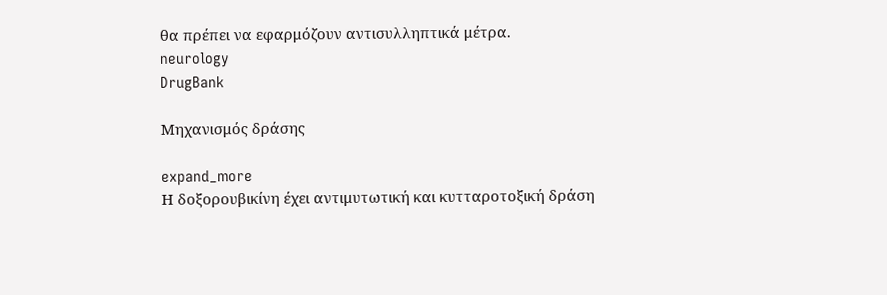θα πρέπει να εφαρμόζουν αντισυλληπτικά μέτρα.
neurology
DrugBank

Μηχανισμός δράσης

expand_more
Η δοξορουβικίνη έχει αντιμυτωτική και κυτταροτοξική δράση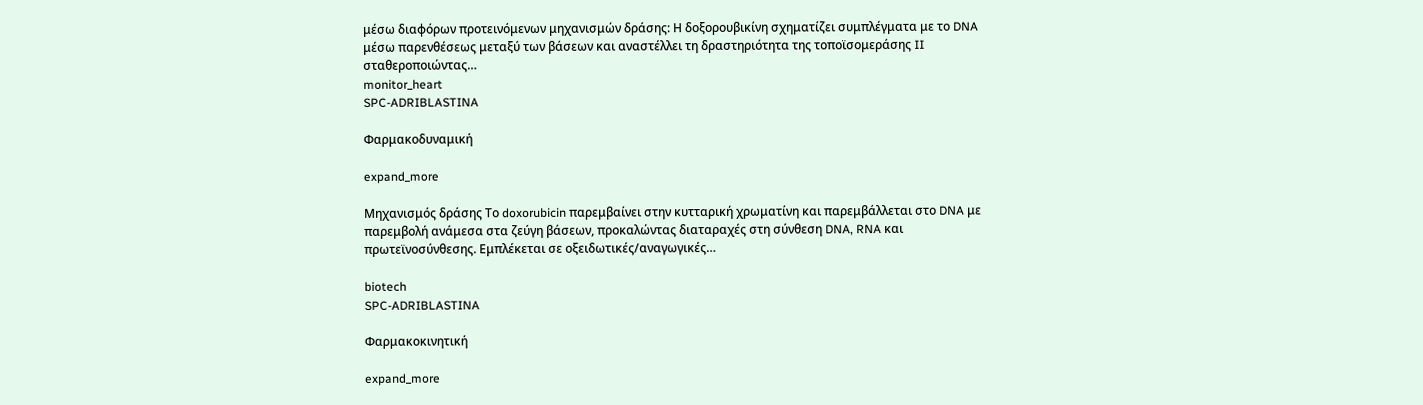μέσω διαφόρων προτεινόμενων μηχανισμών δράσης: Η δοξορουβικίνη σχηματίζει συμπλέγματα με το DNA μέσω παρενθέσεως μεταξύ των βάσεων και αναστέλλει τη δραστηριότητα της τοποϊσομεράσης II σταθεροποιώντας…
monitor_heart
SPC-ADRIBLASTINA

Φαρμακοδυναμική

expand_more

Μηχανισμός δράσης Το doxorubicin παρεμβαίνει στην κυτταρική χρωματίνη και παρεμβάλλεται στο DNA με παρεμβολή ανάμεσα στα ζεύγη βάσεων, προκαλώντας διαταραχές στη σύνθεση DNA, RNA και πρωτεϊνοσύνθεσης. Εμπλέκεται σε οξειδωτικές/αναγωγικές…

biotech
SPC-ADRIBLASTINA

Φαρμακοκινητική

expand_more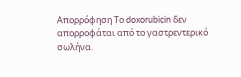Απορρόφηση Το doxorubicin δεν απορροφάται από το γαστρεντερικό σωλήνα.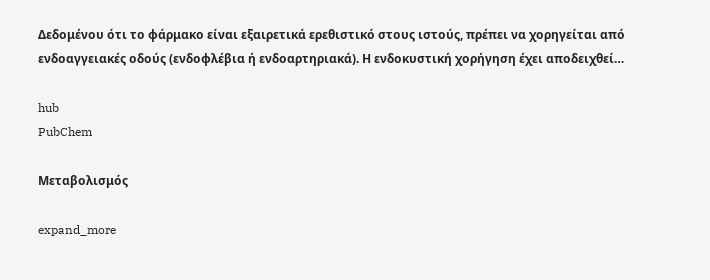Δεδομένου ότι το φάρμακο είναι εξαιρετικά ερεθιστικό στους ιστούς, πρέπει να χορηγείται από ενδοαγγειακές οδούς (ενδοφλέβια ή ενδοαρτηριακά). Η ενδοκυστική χορήγηση έχει αποδειχθεί…

hub
PubChem

Μεταβολισμός

expand_more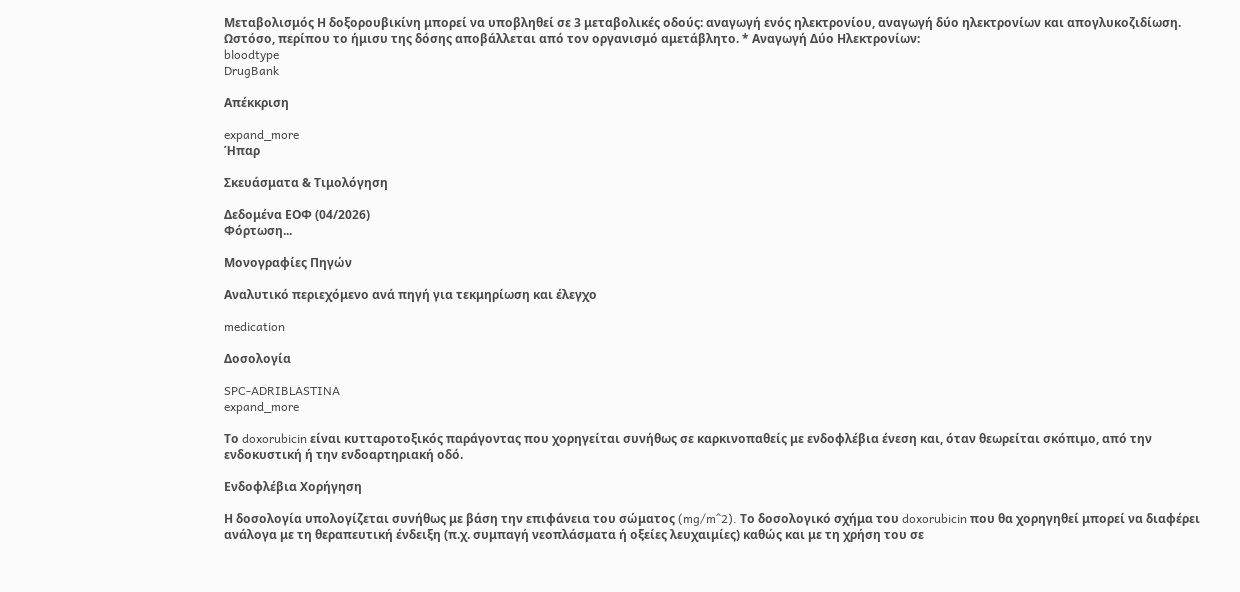Μεταβολισμός Η δοξορουβικίνη μπορεί να υποβληθεί σε 3 μεταβολικές οδούς: αναγωγή ενός ηλεκτρονίου, αναγωγή δύο ηλεκτρονίων και απογλυκοζιδίωση. Ωστόσο, περίπου το ήμισυ της δόσης αποβάλλεται από τον οργανισμό αμετάβλητο. * Αναγωγή Δύο Ηλεκτρονίων:
bloodtype
DrugBank

Απέκκριση

expand_more
Ήπαρ

Σκευάσματα & Τιμολόγηση

Δεδομένα ΕΟΦ (04/2026)
Φόρτωση...

Μονογραφίες Πηγών

Αναλυτικό περιεχόμενο ανά πηγή για τεκμηρίωση και έλεγχο

medication

Δοσολογία

SPC-ADRIBLASTINA
expand_more

Το doxorubicin είναι κυτταροτοξικός παράγοντας που χορηγείται συνήθως σε καρκινοπαθείς με ενδοφλέβια ένεση και, όταν θεωρείται σκόπιμο, από την ενδοκυστική ή την ενδοαρτηριακή οδό.

Ενδοφλέβια Χορήγηση

Η δοσολογία υπολογίζεται συνήθως με βάση την επιφάνεια του σώματος (mg/m^2). Το δοσολογικό σχήμα του doxorubicin που θα χορηγηθεί μπορεί να διαφέρει ανάλογα με τη θεραπευτική ένδειξη (π.χ. συμπαγή νεοπλάσματα ή οξείες λευχαιμίες) καθώς και με τη χρήση του σε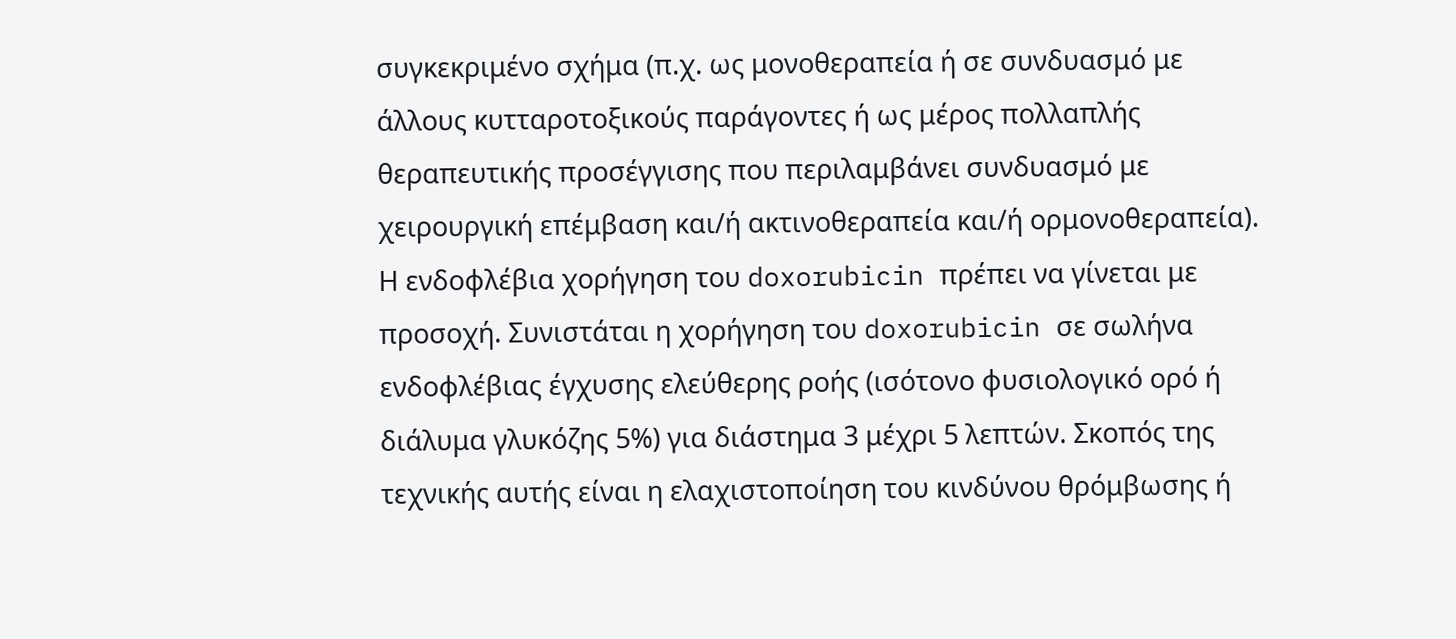συγκεκριμένο σχήμα (π.χ. ως μονοθεραπεία ή σε συνδυασμό με άλλους κυτταροτοξικούς παράγοντες ή ως μέρος πολλαπλής θεραπευτικής προσέγγισης που περιλαμβάνει συνδυασμό με χειρουργική επέμβαση και/ή ακτινοθεραπεία και/ή ορμονοθεραπεία). Η ενδοφλέβια χορήγηση του doxorubicin πρέπει να γίνεται με προσοχή. Συνιστάται η χορήγηση του doxorubicin σε σωλήνα ενδοφλέβιας έγχυσης ελεύθερης ροής (ισότονο φυσιολογικό ορό ή διάλυμα γλυκόζης 5%) για διάστημα 3 μέχρι 5 λεπτών. Σκοπός της τεχνικής αυτής είναι η ελαχιστοποίηση του κινδύνου θρόμβωσης ή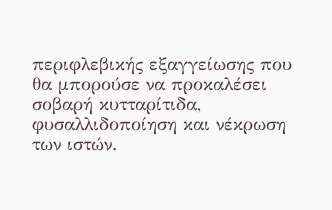περιφλεβικής εξαγγείωσης που θα μπορούσε να προκαλέσει σοβαρή κυτταρίτιδα, φυσαλλιδοποίηση και νέκρωση των ιστών.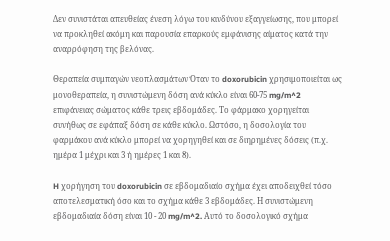Δεν συνιστάται απευθείας ένεση λόγω του κινδύνου εξαγγείωσης, που μπορεί να προκληθεί ακόμη και παρουσία επαρκούς εμφάνισης αίματος κατά την αναρρόφηση της βελόνας.

Θεραπεία συμπαγών νεοπλασμάτων Όταν το doxorubicin χρησιμοποιείται ως μονοθεραπεία, η συνιστώμενη δόση ανά κύκλο είναι 60-75 mg/m^2 επιφάνειας σώματος κάθε τρεις εβδομάδες. Το φάρμακο χορηγείται συνήθως σε εφάπαξ δόση σε κάθε κύκλο. Ωστόσο, η δοσολογία του φαρμάκου ανά κύκλο μπορεί να χορηγηθεί και σε διηρημένες δόσεις (π.χ. ημέρα 1 μέχρι και 3 ή ημέρες 1 και 8).

H χορήγηση του doxorubicin σε εβδομαδιαίο σχήμα έχει αποδειχθεί τόσο αποτελεσματική όσο και το σχήμα κάθε 3 εβδομάδες. Η συνιστώμενη εβδομαδιαία δόση είναι 10 - 20 mg/m^2. Αυτό το δοσολογικό σχήμα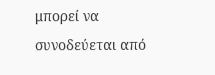μπορεί να συνοδεύεται από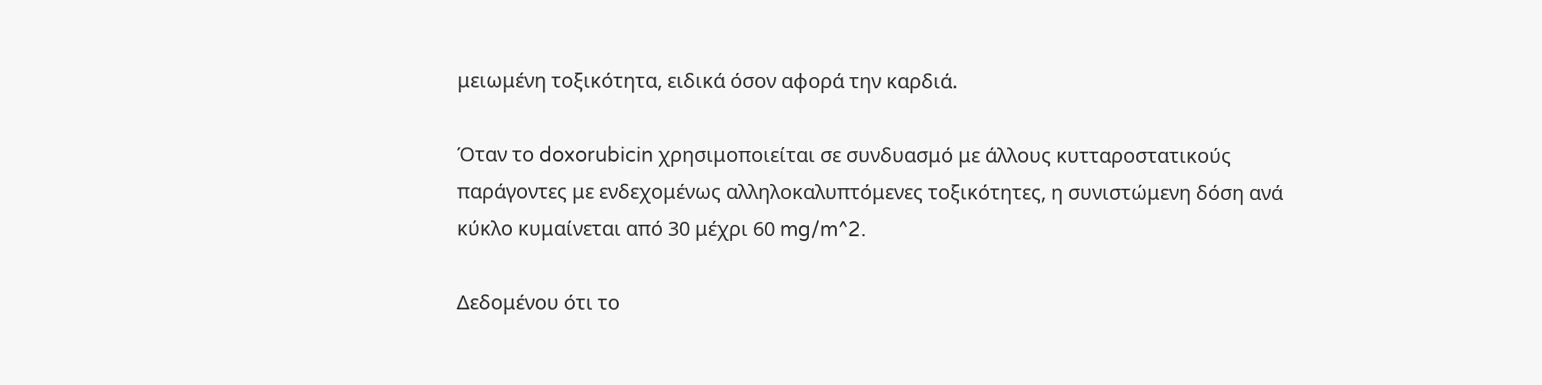μειωμένη τοξικότητα, ειδικά όσον αφορά την καρδιά.

Όταν το doxorubicin χρησιμοποιείται σε συνδυασμό με άλλους κυτταροστατικούς παράγοντες με ενδεχομένως αλληλοκαλυπτόμενες τοξικότητες, η συνιστώμενη δόση ανά κύκλο κυμαίνεται από 30 μέχρι 60 mg/m^2.

Δεδομένου ότι το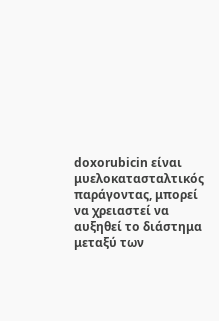doxorubicin είναι μυελοκατασταλτικός παράγοντας, μπορεί να χρειαστεί να αυξηθεί το διάστημα μεταξύ των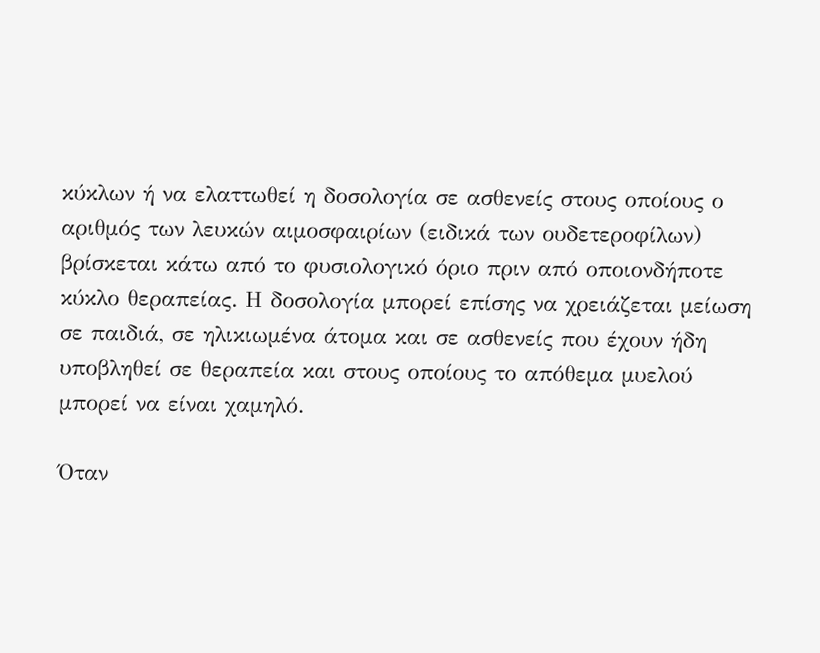κύκλων ή να ελαττωθεί η δοσολογία σε ασθενείς στους οποίους ο αριθμός των λευκών αιμοσφαιρίων (ειδικά των ουδετεροφίλων) βρίσκεται κάτω από το φυσιολογικό όριο πριν από οποιονδήποτε κύκλο θεραπείας. Η δοσολογία μπορεί επίσης να χρειάζεται μείωση σε παιδιά, σε ηλικιωμένα άτομα και σε ασθενείς που έχουν ήδη υποβληθεί σε θεραπεία και στους οποίους το απόθεμα μυελού μπορεί να είναι χαμηλό.

Όταν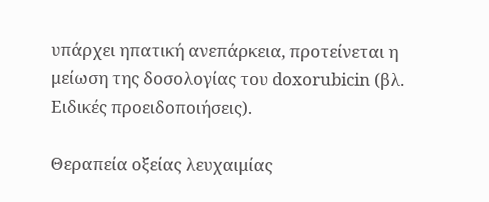υπάρχει ηπατική ανεπάρκεια, προτείνεται η μείωση της δοσολογίας του doxorubicin (βλ. Ειδικές προειδοποιήσεις).

Θεραπεία οξείας λευχαιμίας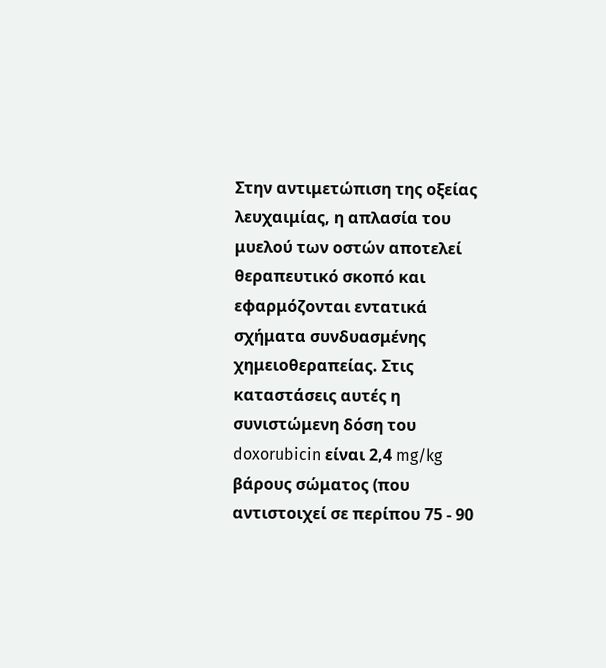Στην αντιμετώπιση της οξείας λευχαιμίας, η απλασία του μυελού των οστών αποτελεί θεραπευτικό σκοπό και εφαρμόζονται εντατικά σχήματα συνδυασμένης χημειοθεραπείας. Στις καταστάσεις αυτές η συνιστώμενη δόση του doxorubicin είναι 2,4 mg/kg βάρους σώματος (που αντιστοιχεί σε περίπου 75 - 90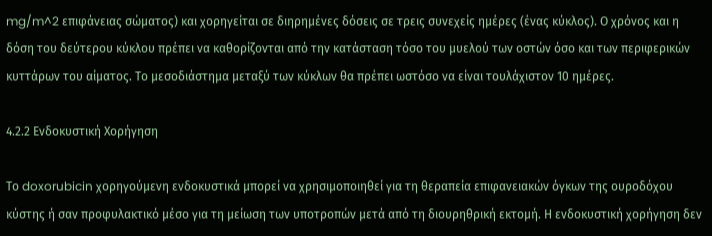mg/m^2 επιφάνειας σώματος) και χορηγείται σε διηρημένες δόσεις σε τρεις συνεχείς ημέρες (ένας κύκλος). Ο χρόνος και η δόση του δεύτερου κύκλου πρέπει να καθορίζονται από την κατάσταση τόσο του μυελού των οστών όσο και των περιφερικών κυττάρων του αίματος. Το μεσοδιάστημα μεταξύ των κύκλων θα πρέπει ωστόσο να είναι τουλάχιστον 10 ημέρες.

4.2.2 Ενδοκυστική Χορήγηση

Το doxorubicin χορηγούμενη ενδοκυστικά μπορεί να χρησιμοποιηθεί για τη θεραπεία επιφανειακών όγκων της ουροδόχου κύστης ή σαν προφυλακτικό μέσο για τη μείωση των υποτροπών μετά από τη διουρηθρική εκτομή. Η ενδοκυστική χορήγηση δεν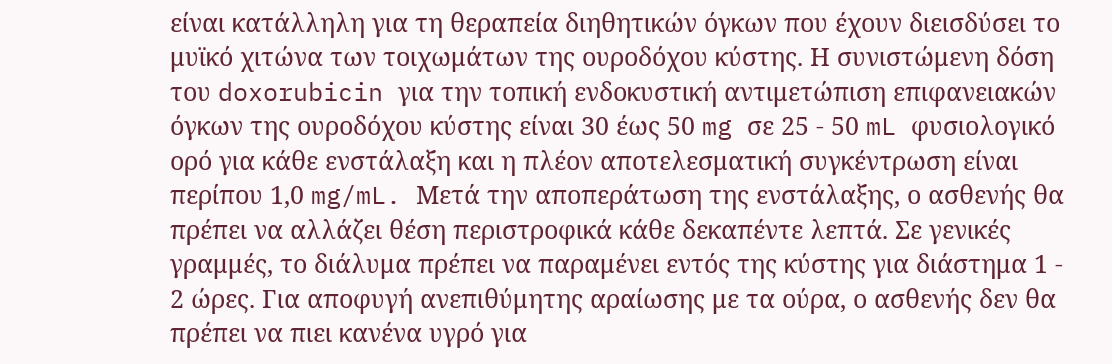είναι κατάλληλη για τη θεραπεία διηθητικών όγκων που έχουν διεισδύσει το μυϊκό χιτώνα των τοιχωμάτων της ουροδόχου κύστης. Η συνιστώμενη δόση του doxorubicin για την τοπική ενδοκυστική αντιμετώπιση επιφανειακών όγκων της ουροδόχου κύστης είναι 30 έως 50 mg σε 25 - 50 mL φυσιολογικό ορό για κάθε ενστάλαξη και η πλέον αποτελεσματική συγκέντρωση είναι περίπου 1,0 mg/mL. Μετά την αποπεράτωση της ενστάλαξης, ο ασθενής θα πρέπει να αλλάζει θέση περιστροφικά κάθε δεκαπέντε λεπτά. Σε γενικές γραμμές, το διάλυμα πρέπει να παραμένει εντός της κύστης για διάστημα 1 - 2 ώρες. Για αποφυγή ανεπιθύμητης αραίωσης με τα ούρα, ο ασθενής δεν θα πρέπει να πιει κανένα υγρό για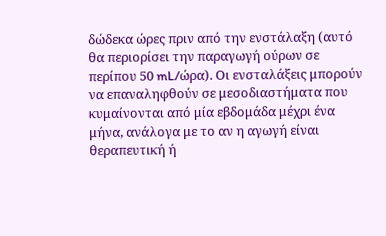δώδεκα ώρες πριν από την ενστάλαξη (αυτό θα περιορίσει την παραγωγή ούρων σε περίπου 50 mL/ώρα). Οι ενσταλάξεις μπορούν να επαναληφθούν σε μεσοδιαστήματα που κυμαίνονται από μία εβδομάδα μέχρι ένα μήνα, ανάλογα με το αν η αγωγή είναι θεραπευτική ή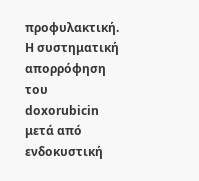προφυλακτική. Η συστηματική απορρόφηση του doxorubicin μετά από ενδοκυστική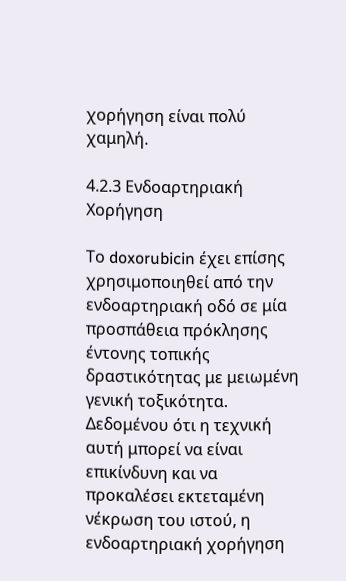χορήγηση είναι πολύ χαμηλή.

4.2.3 Ενδοαρτηριακή Χορήγηση

Το doxorubicin έχει επίσης χρησιμοποιηθεί από την ενδοαρτηριακή οδό σε μία προσπάθεια πρόκλησης έντονης τοπικής δραστικότητας με μειωμένη γενική τοξικότητα. Δεδομένου ότι η τεχνική αυτή μπορεί να είναι επικίνδυνη και να προκαλέσει εκτεταμένη νέκρωση του ιστού, η ενδοαρτηριακή χορήγηση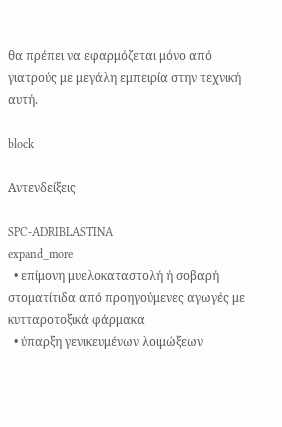θα πρέπει να εφαρμόζεται μόνο από γιατρούς με μεγάλη εμπειρία στην τεχνική αυτή.

block

Αντενδείξεις

SPC-ADRIBLASTINA
expand_more
  • επίμονη μυελοκαταστολή ή σοβαρή στοματίτιδα από προηγούμενες αγωγές με κυτταροτοξικά φάρμακα
  • ύπαρξη γενικευμένων λοιμώξεων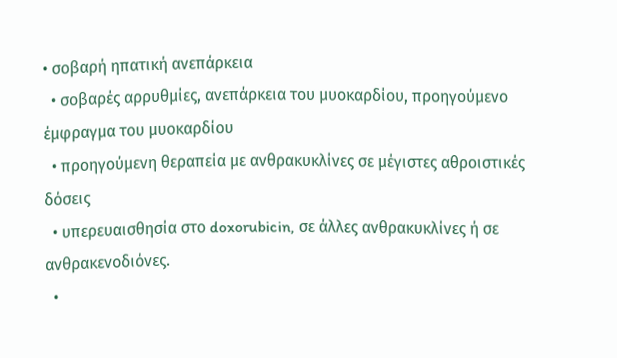• σοβαρή ηπατική ανεπάρκεια
  • σοβαρές αρρυθμίες, ανεπάρκεια του μυοκαρδίου, προηγούμενο έμφραγμα του μυοκαρδίου
  • προηγούμενη θεραπεία με ανθρακυκλίνες σε μέγιστες αθροιστικές δόσεις
  • υπερευαισθησία στο doxorubicin, σε άλλες ανθρακυκλίνες ή σε ανθρακενοδιόνες.
  •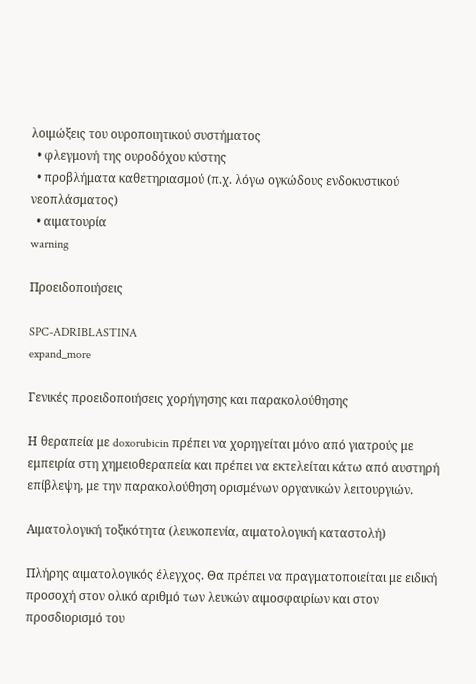λοιμώξεις του ουροποιητικού συστήματος
  • φλεγμονή της ουροδόχου κύστης
  • προβλήματα καθετηριασμού (π.χ. λόγω ογκώδους ενδοκυστικού νεοπλάσματος)
  • αιματουρία
warning

Προειδοποιήσεις

SPC-ADRIBLASTINA
expand_more

Γενικές προειδοποιήσεις χορήγησης και παρακολούθησης

Η θεραπεία με doxorubicin πρέπει να χορηγείται μόνο από γιατρούς με εμπειρία στη χημειοθεραπεία και πρέπει να εκτελείται κάτω από αυστηρή επίβλεψη, με την παρακολούθηση ορισμένων οργανικών λειτουργιών.

Αιματολογική τοξικότητα (λευκοπενία, αιματολογική καταστολή)

Πλήρης αιματολογικός έλεγχος. Θα πρέπει να πραγματοποιείται με ειδική προσοχή στον ολικό αριθμό των λευκών αιμοσφαιρίων και στον προσδιορισμό του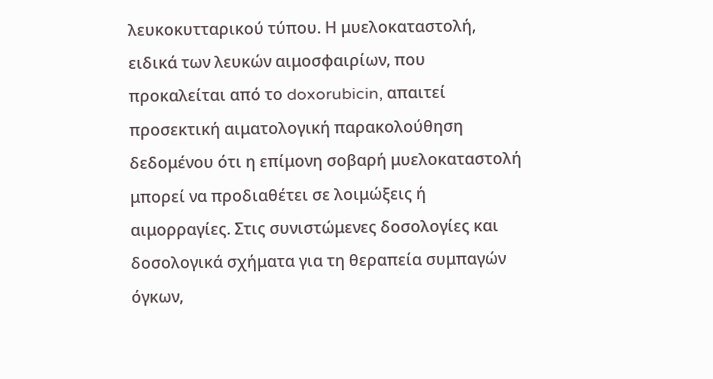λευκοκυτταρικού τύπου. Η μυελοκαταστολή, ειδικά των λευκών αιμοσφαιρίων, που προκαλείται από το doxorubicin, απαιτεί προσεκτική αιματολογική παρακολούθηση δεδομένου ότι η επίμονη σοβαρή μυελοκαταστολή μπορεί να προδιαθέτει σε λοιμώξεις ή αιμορραγίες. Στις συνιστώμενες δοσολογίες και δοσολογικά σχήματα για τη θεραπεία συμπαγών όγκων,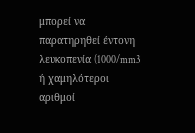μπορεί να παρατηρηθεί έντονη λευκοπενία (1000/mm3 ή χαμηλότεροι αριθμοί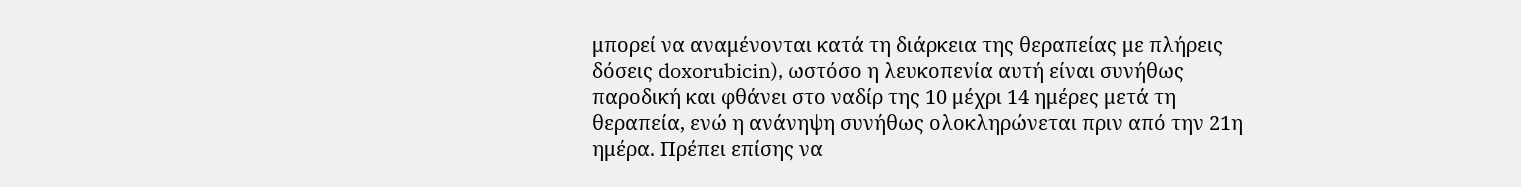μπορεί να αναμένονται κατά τη διάρκεια της θεραπείας με πλήρεις δόσεις doxorubicin), ωστόσο η λευκοπενία αυτή είναι συνήθως παροδική και φθάνει στο ναδίρ της 10 μέχρι 14 ημέρες μετά τη θεραπεία, ενώ η ανάνηψη συνήθως ολοκληρώνεται πριν από την 21η ημέρα. Πρέπει επίσης να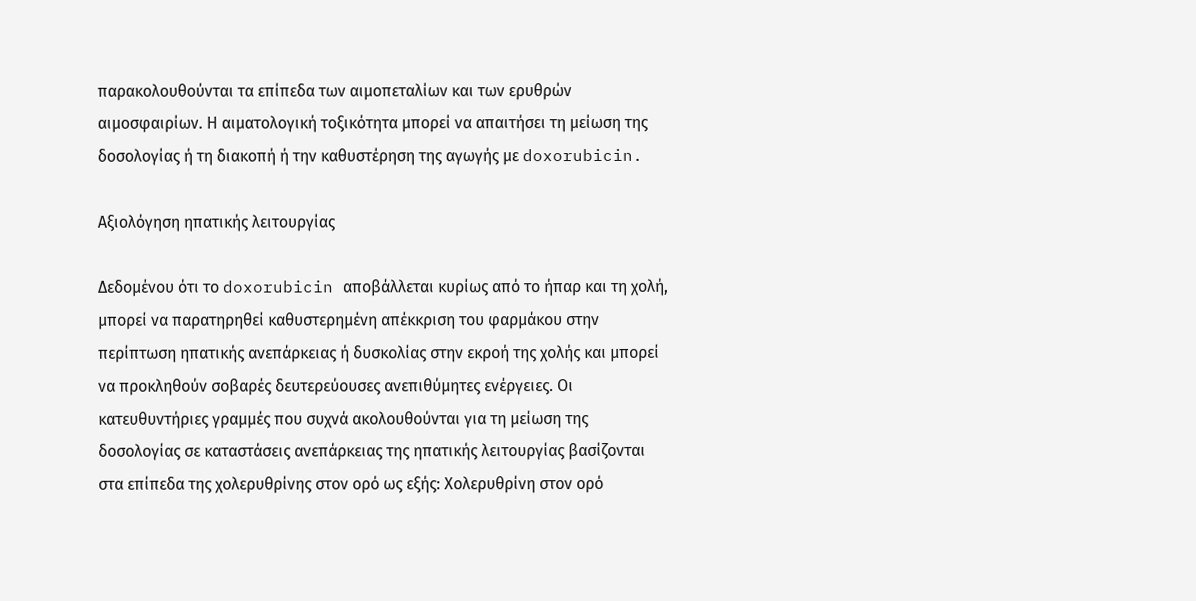παρακολουθούνται τα επίπεδα των αιμοπεταλίων και των ερυθρών αιμοσφαιρίων. Η αιματολογική τοξικότητα μπορεί να απαιτήσει τη μείωση της δοσολογίας ή τη διακοπή ή την καθυστέρηση της αγωγής με doxorubicin.

Αξιολόγηση ηπατικής λειτουργίας

Δεδομένου ότι το doxorubicin αποβάλλεται κυρίως από το ήπαρ και τη χολή, μπορεί να παρατηρηθεί καθυστερημένη απέκκριση του φαρμάκου στην περίπτωση ηπατικής ανεπάρκειας ή δυσκολίας στην εκροή της χολής και μπορεί να προκληθούν σοβαρές δευτερεύουσες ανεπιθύμητες ενέργειες. Οι κατευθυντήριες γραμμές που συχνά ακολουθούνται για τη μείωση της δοσολογίας σε καταστάσεις ανεπάρκειας της ηπατικής λειτουργίας βασίζονται στα επίπεδα της χολερυθρίνης στον ορό ως εξής: Χολερυθρίνη στον ορό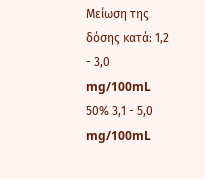Μείωση της δόσης κατά: 1,2 - 3,0 mg/100mL 50% 3,1 - 5,0 mg/100mL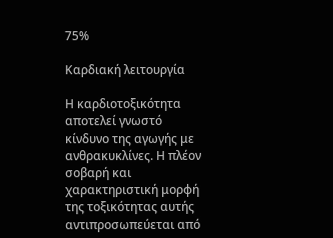75%

Καρδιακή λειτουργία

Η καρδιοτοξικότητα αποτελεί γνωστό κίνδυνο της αγωγής με ανθρακυκλίνες. Η πλέον σοβαρή και χαρακτηριστική μορφή της τοξικότητας αυτής αντιπροσωπεύεται από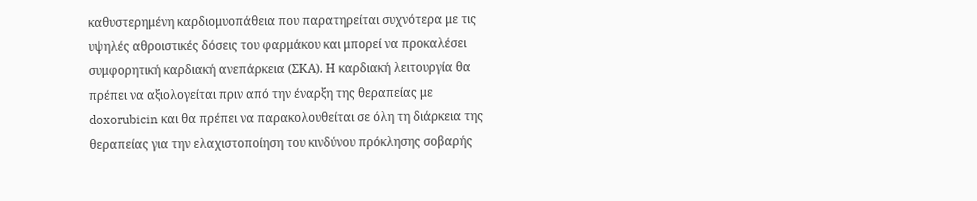καθυστερημένη καρδιομυοπάθεια που παρατηρείται συχνότερα με τις υψηλές αθροιστικές δόσεις του φαρμάκου και μπορεί να προκαλέσει συμφορητική καρδιακή ανεπάρκεια (ΣΚΑ). Η καρδιακή λειτουργία θα πρέπει να αξιολογείται πριν από την έναρξη της θεραπείας με doxorubicin και θα πρέπει να παρακολουθείται σε όλη τη διάρκεια της θεραπείας για την ελαχιστοποίηση του κινδύνου πρόκλησης σοβαρής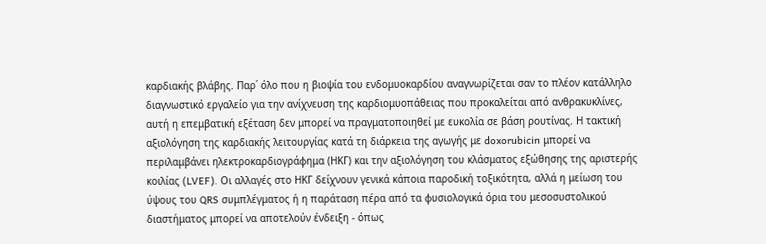καρδιακής βλάβης. Παρ΄ όλο που η βιοψία του ενδομυοκαρδίου αναγνωρίζεται σαν το πλέον κατάλληλο διαγνωστικό εργαλείο για την ανίχνευση της καρδιομυοπάθειας που προκαλείται από ανθρακυκλίνες, αυτή η επεμβατική εξέταση δεν μπορεί να πραγματοποιηθεί με ευκολία σε βάση ρουτίνας. Η τακτική αξιολόγηση της καρδιακής λειτουργίας κατά τη διάρκεια της αγωγής με doxorubicin μπορεί να περιλαμβάνει ηλεκτροκαρδιογράφημα (ΗΚΓ) και την αξιολόγηση του κλάσματος εξώθησης της αριστερής κοιλίας (LVEF). Οι αλλαγές στο ΗΚΓ δείχνουν γενικά κάποια παροδική τοξικότητα, αλλά η μείωση του ύψους του QRS συμπλέγματος ή η παράταση πέρα από τα φυσιολογικά όρια του μεσοσυστολικού διαστήματος μπορεί να αποτελούν ένδειξη - όπως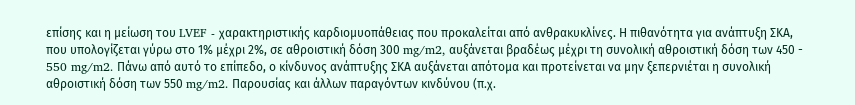επίσης και η μείωση του LVEF - χαρακτηριστικής καρδιομυοπάθειας που προκαλείται από ανθρακυκλίνες. Η πιθανότητα για ανάπτυξη ΣΚΑ, που υπολογίζεται γύρω στο 1% μέχρι 2%, σε αθροιστική δόση 300 mg/m2, αυξάνεται βραδέως μέχρι τη συνολική αθροιστική δόση των 450 - 550 mg/m2. Πάνω από αυτό το επίπεδο, ο κίνδυνος ανάπτυξης ΣΚΑ αυξάνεται απότομα και προτείνεται να μην ξεπερνιέται η συνολική αθροιστική δόση των 550 mg/m2. Παρουσίας και άλλων παραγόντων κινδύνου (π.χ.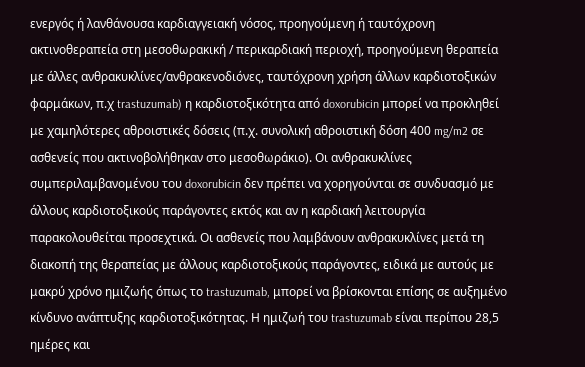ενεργός ή λανθάνουσα καρδιαγγειακή νόσος, προηγούμενη ή ταυτόχρονη ακτινοθεραπεία στη μεσοθωρακική / περικαρδιακή περιοχή, προηγούμενη θεραπεία με άλλες ανθρακυκλίνες/ανθρακενοδιόνες, ταυτόχρονη χρήση άλλων καρδιοτοξικών φαρμάκων, π.χ trastuzumab) η καρδιοτοξικότητα από doxorubicin μπορεί να προκληθεί με χαμηλότερες αθροιστικές δόσεις (π.χ. συνολική αθροιστική δόση 400 mg/m2 σε ασθενείς που ακτινοβολήθηκαν στο μεσοθωράκιο). Οι ανθρακυκλίνες συμπεριλαμβανομένου του doxorubicin δεν πρέπει να χορηγούνται σε συνδυασμό με άλλους καρδιοτοξικούς παράγοντες εκτός και αν η καρδιακή λειτουργία παρακολουθείται προσεχτικά. Οι ασθενείς που λαμβάνουν ανθρακυκλίνες μετά τη διακοπή της θεραπείας με άλλους καρδιοτοξικούς παράγοντες, ειδικά με αυτούς με μακρύ χρόνο ημιζωής όπως το trastuzumab, μπορεί να βρίσκονται επίσης σε αυξημένο κίνδυνο ανάπτυξης καρδιοτοξικότητας. Η ημιζωή του trastuzumab είναι περίπου 28,5 ημέρες και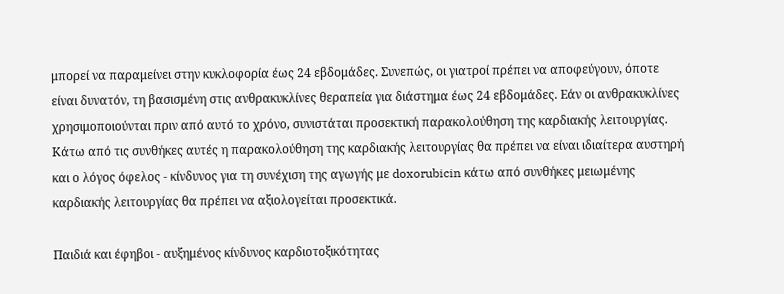μπορεί να παραμείνει στην κυκλοφορία έως 24 εβδομάδες. Συνεπώς, οι γιατροί πρέπει να αποφεύγουν, όποτε είναι δυνατόν, τη βασισμένη στις ανθρακυκλίνες θεραπεία για διάστημα έως 24 εβδομάδες. Εάν οι ανθρακυκλίνες χρησιμοποιούνται πριν από αυτό το χρόνο, συνιστάται προσεκτική παρακολούθηση της καρδιακής λειτουργίας. Κάτω από τις συνθήκες αυτές η παρακολούθηση της καρδιακής λειτουργίας θα πρέπει να είναι ιδιαίτερα αυστηρή και ο λόγος όφελος - κίνδυνος για τη συνέχιση της αγωγής με doxorubicin κάτω από συνθήκες μειωμένης καρδιακής λειτουργίας θα πρέπει να αξιολογείται προσεκτικά.

Παιδιά και έφηβοι - αυξημένος κίνδυνος καρδιοτοξικότητας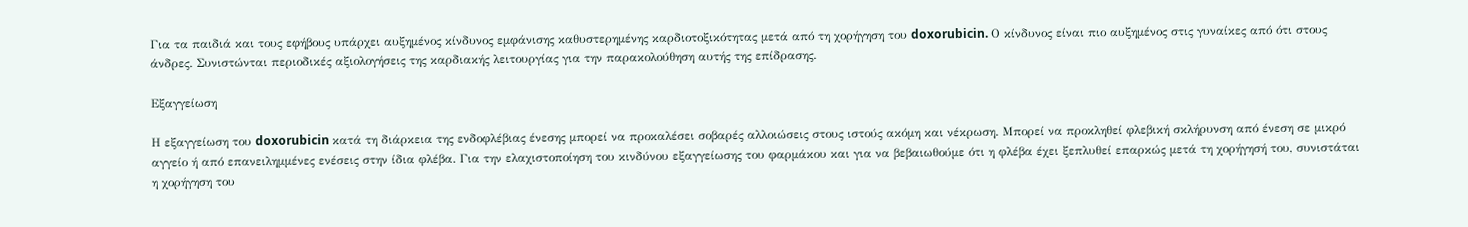Για τα παιδιά και τους εφήβους υπάρχει αυξημένος κίνδυνος εμφάνισης καθυστερημένης καρδιοτοξικότητας μετά από τη χορήγηση του doxorubicin. Ο κίνδυνος είναι πιο αυξημένος στις γυναίκες από ότι στους άνδρες. Συνιστώνται περιοδικές αξιολογήσεις της καρδιακής λειτουργίας για την παρακολούθηση αυτής της επίδρασης.

Εξαγγείωση

Η εξαγγείωση του doxorubicin κατά τη διάρκεια της ενδοφλέβιας ένεσης μπορεί να προκαλέσει σοβαρές αλλοιώσεις στους ιστούς ακόμη και νέκρωση. Μπορεί να προκληθεί φλεβική σκλήρυνση από ένεση σε μικρό αγγείο ή από επανειλημμένες ενέσεις στην ίδια φλέβα. Για την ελαχιστοποίηση του κινδύνου εξαγγείωσης του φαρμάκου και για να βεβαιωθούμε ότι η φλέβα έχει ξεπλυθεί επαρκώς μετά τη χορήγησή του, συνιστάται η χορήγηση του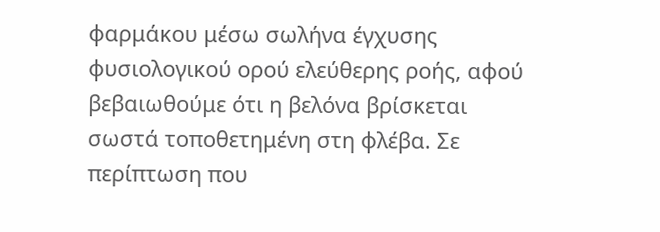φαρμάκου μέσω σωλήνα έγχυσης φυσιολογικού ορού ελεύθερης ροής, αφού βεβαιωθούμε ότι η βελόνα βρίσκεται σωστά τοποθετημένη στη φλέβα. Σε περίπτωση που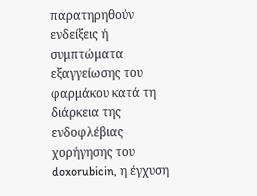παρατηρηθούν ενδείξεις ή συμπτώματα εξαγγείωσης του φαρμάκου κατά τη διάρκεια της ενδοφλέβιας χορήγησης του doxorubicin, η έγχυση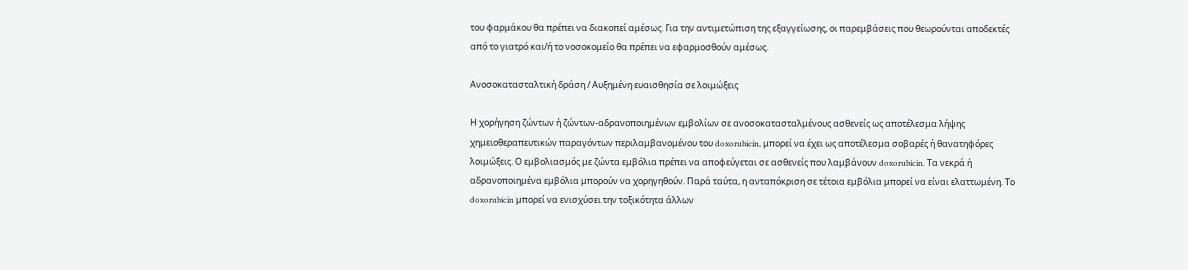του φαρμάκου θα πρέπει να διακοπεί αμέσως. Για την αντιμετώπιση της εξαγγείωσης, οι παρεμβάσεις που θεωρούνται αποδεκτές από το γιατρό και/ή το νοσοκομείο θα πρέπει να εφαρμοσθούν αμέσως.

Ανοσοκατασταλτική δράση / Αυξημένη ευαισθησία σε λοιμώξεις

Η χορήγηση ζώντων ή ζώντων-αδρανοποιημένων εμβολίων σε ανοσοκατασταλμένους ασθενείς ως αποτέλεσμα λήψης χημειοθεραπευτικών παραγόντων περιλαμβανομένου του doxorubicin, μπορεί να έχει ως αποτέλεσμα σοβαρές ή θανατηφόρες λοιμώξεις. Ο εμβολιασμός με ζώντα εμβόλια πρέπει να αποφεύγεται σε ασθενείς που λαμβάνουν doxorubicin. Τα νεκρά ή αδρανοποιημένα εμβόλια μπορούν να χορηγηθούν. Παρά ταύτα, η ανταπόκριση σε τέτοια εμβόλια μπορεί να είναι ελαττωμένη. Το doxorubicin μπορεί να ενισχύσει την τοξικότητα άλλων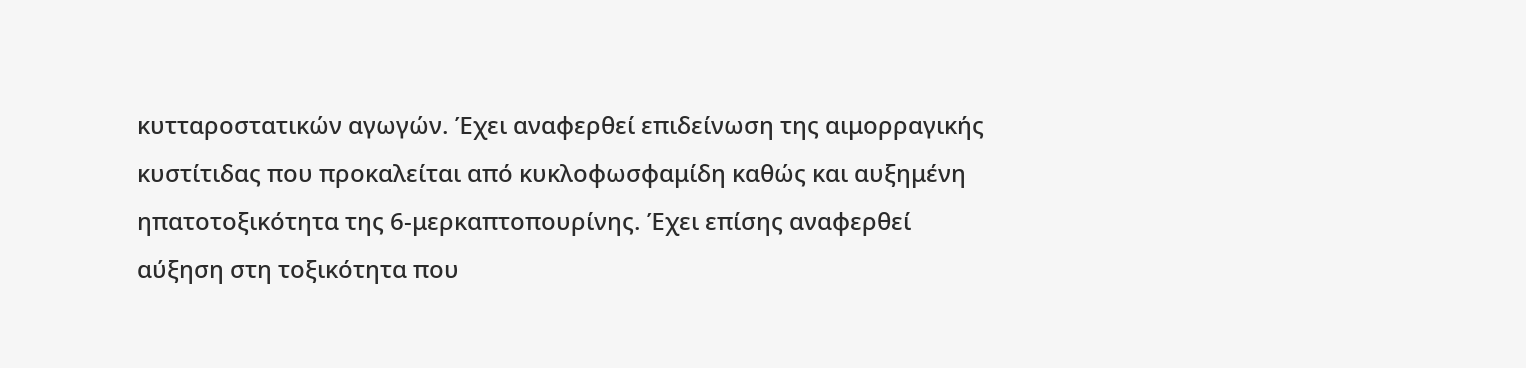κυτταροστατικών αγωγών. Έχει αναφερθεί επιδείνωση της αιμορραγικής κυστίτιδας που προκαλείται από κυκλοφωσφαμίδη καθώς και αυξημένη ηπατοτοξικότητα της 6-μερκαπτοπουρίνης. Έχει επίσης αναφερθεί αύξηση στη τοξικότητα που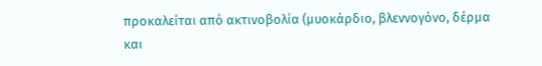προκαλείται από ακτινοβολία (μυοκάρδιο, βλεννογόνο, δέρμα και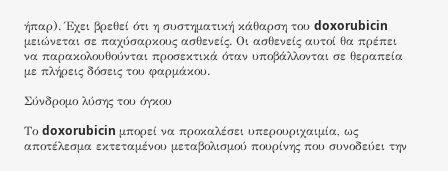ήπαρ). Έχει βρεθεί ότι η συστηματική κάθαρση του doxorubicin μειώνεται σε παχύσαρκους ασθενείς. Οι ασθενείς αυτοί θα πρέπει να παρακολουθούνται προσεκτικά όταν υποβάλλονται σε θεραπεία με πλήρεις δόσεις του φαρμάκου.

Σύνδρομο λύσης του όγκου

Το doxorubicin μπορεί να προκαλέσει υπερουριχαιμία, ως αποτέλεσμα εκτεταμένου μεταβολισμού πουρίνης που συνοδεύει την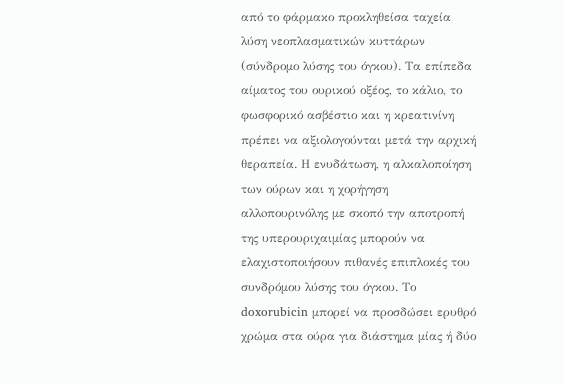από το φάρμακο προκληθείσα ταχεία λύση νεοπλασματικών κυττάρων (σύνδρομο λύσης του όγκου). Τα επίπεδα αίματος του ουρικού οξέος, το κάλιο, το φωσφορικό ασβέστιο και η κρεατινίνη πρέπει να αξιολογούνται μετά την αρχική θεραπεία. Η ενυδάτωση, η αλκαλοποίηση των ούρων και η χορήγηση αλλoπουρινόλης με σκοπό την αποτροπή της υπερουριχαιμίας μπορούν να ελαχιστοποιήσουν πιθανές επιπλοκές του συνδρόμου λύσης του όγκου. Το doxorubicin μπορεί να προσδώσει ερυθρό χρώμα στα ούρα για διάστημα μίας ή δύο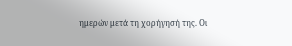ημερών μετά τη χορήγησή της. Οι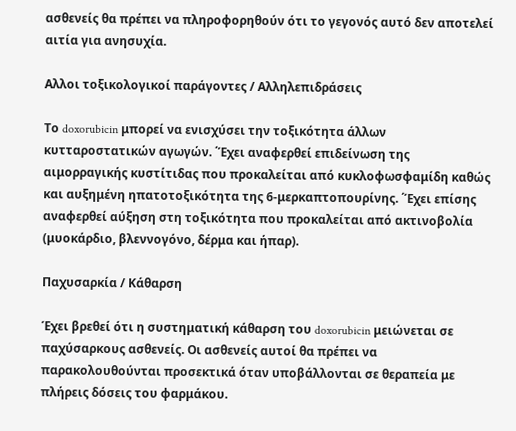ασθενείς θα πρέπει να πληροφορηθούν ότι το γεγονός αυτό δεν αποτελεί αιτία για ανησυχία.

Αλλοι τοξικολογικοί παράγοντες / Αλληλεπιδράσεις

Το doxorubicin μπορεί να ενισχύσει την τοξικότητα άλλων κυτταροστατικών αγωγών. ΄Έχει αναφερθεί επιδείνωση της αιμορραγικής κυστίτιδας που προκαλείται από κυκλοφωσφαμίδη καθώς και αυξημένη ηπατοτοξικότητα της 6-μερκαπτοπουρίνης. ΄Έχει επίσης αναφερθεί αύξηση στη τοξικότητα που προκαλείται από ακτινοβολία (μυοκάρδιο, βλεννογόνο, δέρμα και ήπαρ).

Παχυσαρκία / Κάθαρση

Έχει βρεθεί ότι η συστηματική κάθαρση του doxorubicin μειώνεται σε παχύσαρκους ασθενείς. Οι ασθενείς αυτοί θα πρέπει να παρακολουθούνται προσεκτικά όταν υποβάλλονται σε θεραπεία με πλήρεις δόσεις του φαρμάκου.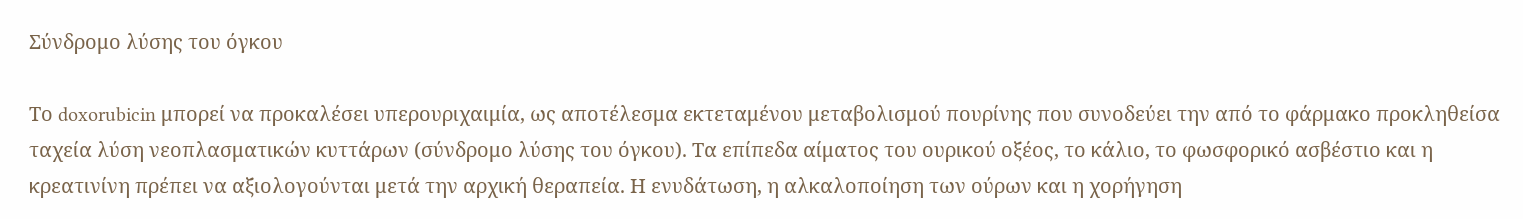Σύνδρομο λύσης του όγκου

Το doxorubicin μπορεί να προκαλέσει υπερουριχαιμία, ως αποτέλεσμα εκτεταμένου μεταβολισμού πουρίνης που συνοδεύει την από το φάρμακο προκληθείσα ταχεία λύση νεοπλασματικών κυττάρων (σύνδρομο λύσης του όγκου). Τα επίπεδα αίματος του ουρικού οξέος, το κάλιο, το φωσφορικό ασβέστιο και η κρεατινίνη πρέπει να αξιολογούνται μετά την αρχική θεραπεία. Η ενυδάτωση, η αλκαλοποίηση των ούρων και η χορήγηση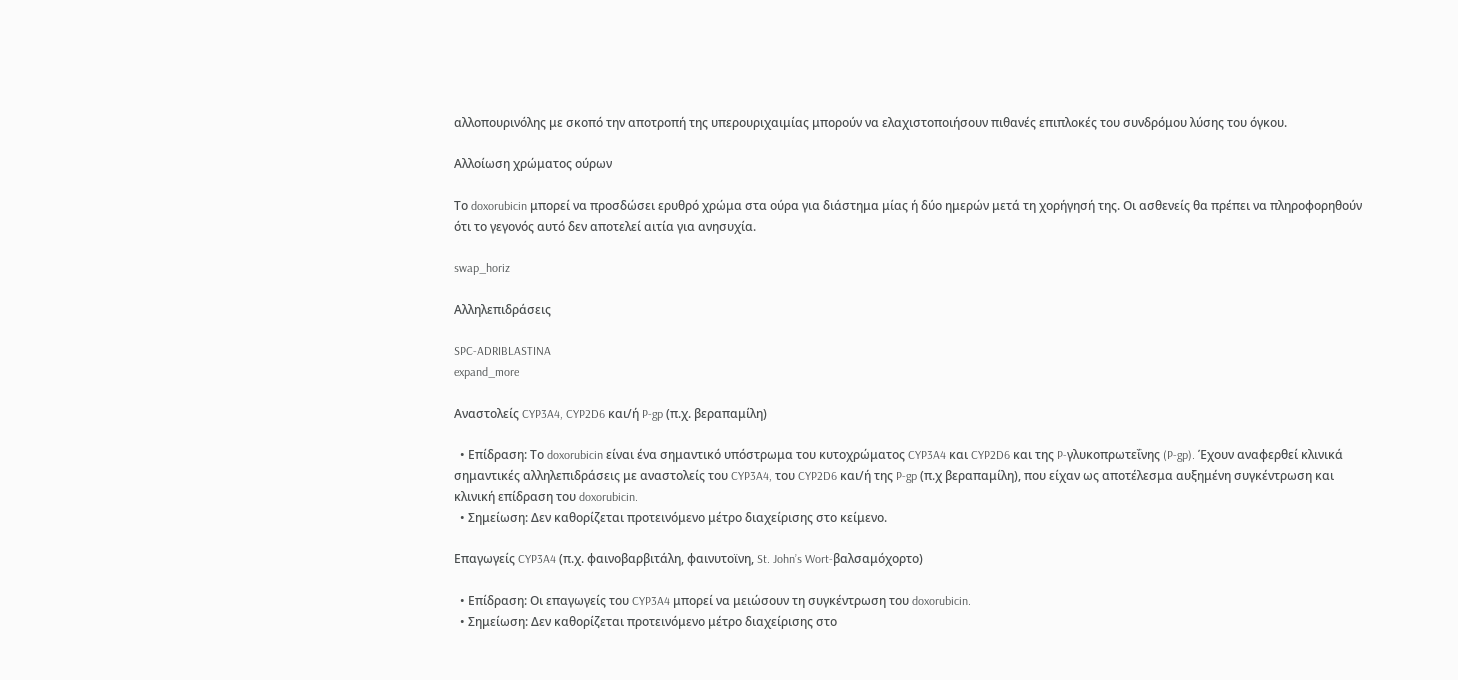αλλοπουρινόλης με σκοπό την αποτροπή της υπερουριχαιμίας μπορούν να ελαχιστοποιήσουν πιθανές επιπλοκές του συνδρόμου λύσης του όγκου.

Αλλοίωση χρώματος ούρων

Το doxorubicin μπορεί να προσδώσει ερυθρό χρώμα στα ούρα για διάστημα μίας ή δύο ημερών μετά τη χορήγησή της. Οι ασθενείς θα πρέπει να πληροφορηθούν ότι το γεγονός αυτό δεν αποτελεί αιτία για ανησυχία.

swap_horiz

Αλληλεπιδράσεις

SPC-ADRIBLASTINA
expand_more

Αναστολείς CYP3A4, CYP2D6 και/ή P-gp (π.χ. βεραπαμίλη)

  • Επίδραση: Το doxorubicin είναι ένα σημαντικό υπόστρωμα του κυτοχρώματος CYP3A4 και CYP2D6 και της P-γλυκοπρωτεΐνης (P-gp). Έχουν αναφερθεί κλινικά σημαντικές αλληλεπιδράσεις με αναστολείς του CYP3A4, του CYP2D6 και/ή της P-gp (π.χ βεραπαμίλη), που είχαν ως αποτέλεσμα αυξημένη συγκέντρωση και κλινική επίδραση του doxorubicin.
  • Σημείωση: Δεν καθορίζεται προτεινόμενο μέτρο διαχείρισης στο κείμενο.

Επαγωγείς CYP3A4 (π.χ. φαινοβαρβιτάλη, φαινυτοϊνη, St. John’s Wort-βαλσαμόχορτο)

  • Επίδραση: Οι επαγωγείς του CYP3A4 μπορεί να μειώσουν τη συγκέντρωση του doxorubicin.
  • Σημείωση: Δεν καθορίζεται προτεινόμενο μέτρο διαχείρισης στο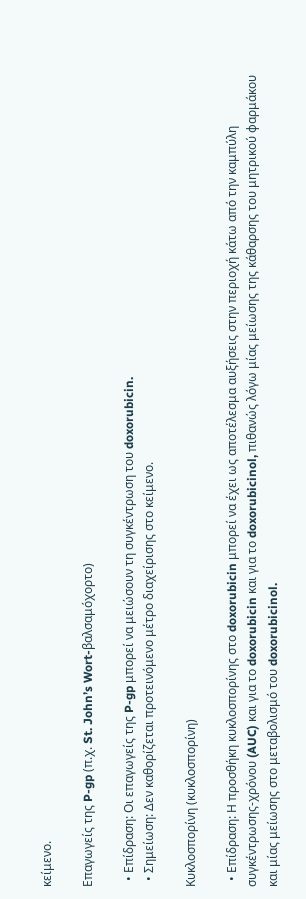κείμενο.

Επαγωγείς της P-gp (π.χ. St. John’s Wort-βαλσαμόχορτο)

  • Επίδραση: Οι επαγωγείς της P-gp μπορεί να μειώσουν τη συγκέντρωση του doxorubicin.
  • Σημείωση: Δεν καθορίζεται προτεινόμενο μέτρο διαχείρισης στο κείμενο.

Κυκλοσπορίνη (κυκλοσπορίνη)

  • Επίδραση: Η προσθήκη κυκλοσπορίνης στο doxorubicin μπορεί να έχει ως αποτέλεσμα αυξήσεις στην περιοχή κάτω από την καμπύλη συγκέντρωσης-χρόνου (AUC) και για το doxorubicin και για το doxorubicinol, πιθανώς λόγω μίας μείωσης της κάθαρσης του μητρικού φαρμάκου και μίας μείωσης στο μεταβολισμό του doxorubicinol.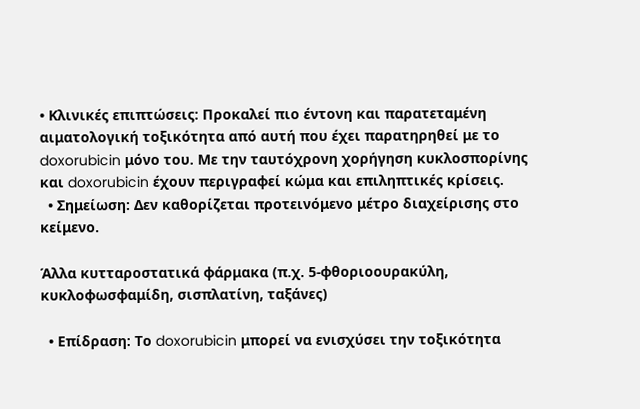• Κλινικές επιπτώσεις: Προκαλεί πιο έντονη και παρατεταμένη αιματολογική τοξικότητα από αυτή που έχει παρατηρηθεί με το doxorubicin μόνο του. Με την ταυτόχρονη χορήγηση κυκλοσπορίνης και doxorubicin έχουν περιγραφεί κώμα και επιληπτικές κρίσεις.
  • Σημείωση: Δεν καθορίζεται προτεινόμενο μέτρο διαχείρισης στο κείμενο.

Άλλα κυτταροστατικά φάρμακα (π.χ. 5-φθοριοουρακύλη, κυκλοφωσφαμίδη, σισπλατίνη, ταξάνες)

  • Επίδραση: Το doxorubicin μπορεί να ενισχύσει την τοξικότητα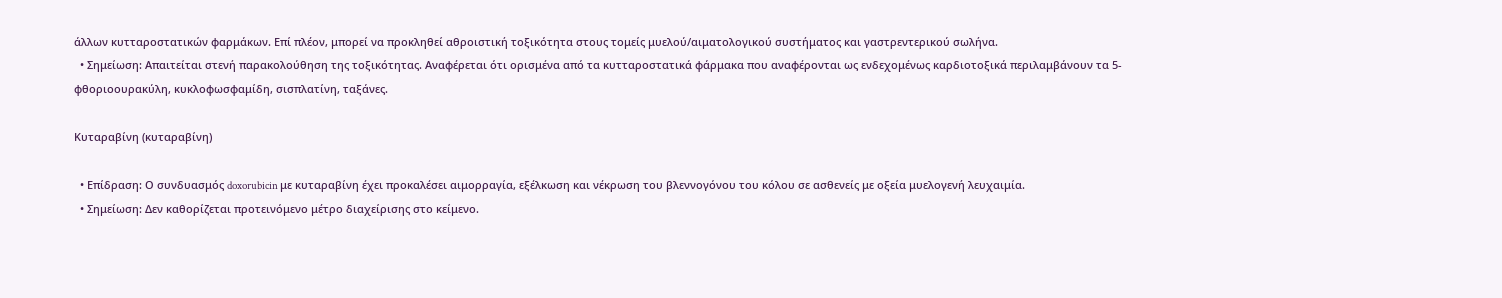άλλων κυτταροστατικών φαρμάκων. Επί πλέον, μπορεί να προκληθεί αθροιστική τοξικότητα στους τομείς μυελού/αιματολογικού συστήματος και γαστρεντερικού σωλήνα.
  • Σημείωση: Απαιτείται στενή παρακολούθηση της τοξικότητας. Αναφέρεται ότι ορισμένα από τα κυτταροστατικά φάρμακα που αναφέρονται ως ενδεχομένως καρδιοτοξικά περιλαμβάνουν τα 5-φθοριοουρακύλη, κυκλοφωσφαμίδη, σισπλατίνη, ταξάνες.

Κυταραβίνη (κυταραβίνη)

  • Επίδραση: Ο συνδυασμός doxorubicin με κυταραβίνη έχει προκαλέσει αιμορραγία, εξέλκωση και νέκρωση του βλεννογόνου του κόλου σε ασθενείς με οξεία μυελογενή λευχαιμία.
  • Σημείωση: Δεν καθορίζεται προτεινόμενο μέτρο διαχείρισης στο κείμενο.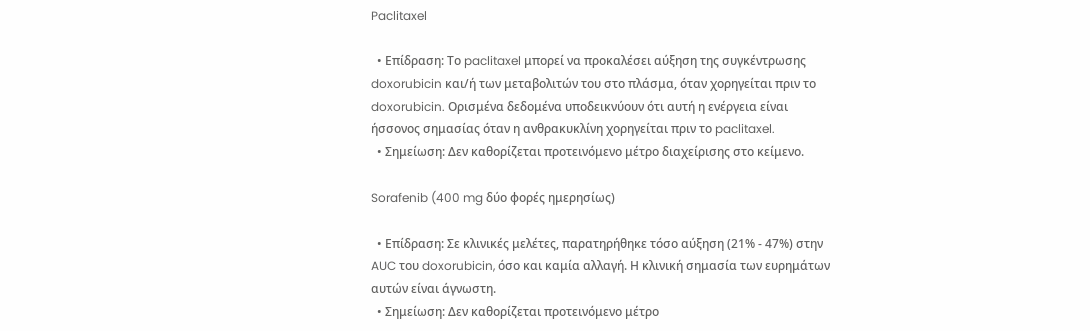Paclitaxel

  • Επίδραση: Το paclitaxel μπορεί να προκαλέσει αύξηση της συγκέντρωσης doxorubicin και/ή των μεταβολιτών του στο πλάσμα, όταν χορηγείται πριν το doxorubicin. Ορισμένα δεδομένα υποδεικνύουν ότι αυτή η ενέργεια είναι ήσσονος σημασίας όταν η ανθρακυκλίνη χορηγείται πριν το paclitaxel.
  • Σημείωση: Δεν καθορίζεται προτεινόμενο μέτρο διαχείρισης στο κείμενο.

Sorafenib (400 mg δύο φορές ημερησίως)

  • Επίδραση: Σε κλινικές μελέτες, παρατηρήθηκε τόσο αύξηση (21% - 47%) στην AUC του doxorubicin, όσο και καμία αλλαγή. Η κλινική σημασία των ευρημάτων αυτών είναι άγνωστη.
  • Σημείωση: Δεν καθορίζεται προτεινόμενο μέτρο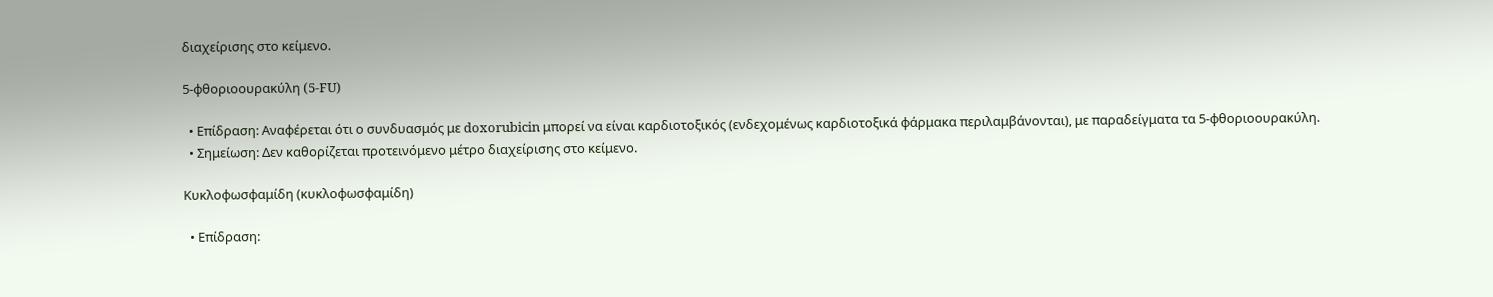διαχείρισης στο κείμενο.

5-φθοριοουρακύλη (5-FU)

  • Επίδραση: Αναφέρεται ότι ο συνδυασμός με doxorubicin μπορεί να είναι καρδιοτοξικός (ενδεχομένως καρδιοτοξικά φάρμακα περιλαμβάνονται), με παραδείγματα τα 5-φθοριοουρακύλη.
  • Σημείωση: Δεν καθορίζεται προτεινόμενο μέτρο διαχείρισης στο κείμενο.

Κυκλοφωσφαμίδη (κυκλοφωσφαμίδη)

  • Επίδραση: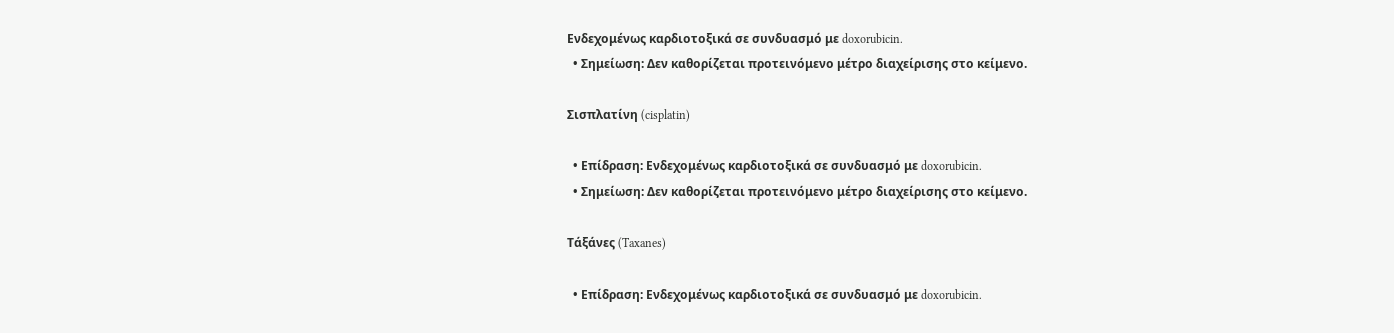Ενδεχομένως καρδιοτοξικά σε συνδυασμό με doxorubicin.
  • Σημείωση: Δεν καθορίζεται προτεινόμενο μέτρο διαχείρισης στο κείμενο.

Σισπλατίνη (cisplatin)

  • Επίδραση: Ενδεχομένως καρδιοτοξικά σε συνδυασμό με doxorubicin.
  • Σημείωση: Δεν καθορίζεται προτεινόμενο μέτρο διαχείρισης στο κείμενο.

Τάξάνες (Taxanes)

  • Επίδραση: Ενδεχομένως καρδιοτοξικά σε συνδυασμό με doxorubicin.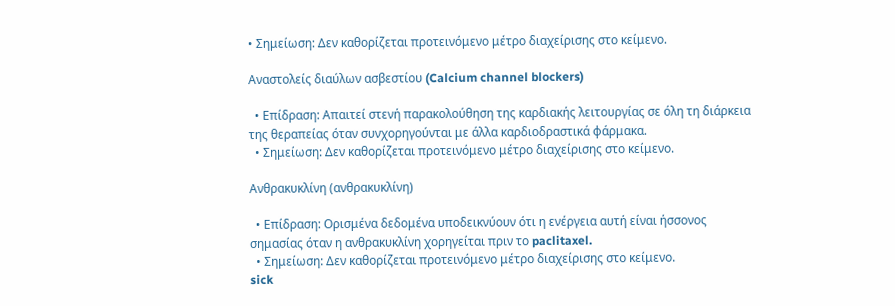• Σημείωση: Δεν καθορίζεται προτεινόμενο μέτρο διαχείρισης στο κείμενο.

Αναστολείς διαύλων ασβεστίου (Calcium channel blockers)

  • Επίδραση: Απαιτεί στενή παρακολούθηση της καρδιακής λειτουργίας σε όλη τη διάρκεια της θεραπείας όταν συνχορηγούνται με άλλα καρδιοδραστικά φάρμακα.
  • Σημείωση: Δεν καθορίζεται προτεινόμενο μέτρο διαχείρισης στο κείμενο.

Ανθρακυκλίνη (ανθρακυκλίνη)

  • Επίδραση: Ορισμένα δεδομένα υποδεικνύουν ότι η ενέργεια αυτή είναι ήσσονος σημασίας όταν η ανθρακυκλίνη χορηγείται πριν το paclitaxel.
  • Σημείωση: Δεν καθορίζεται προτεινόμενο μέτρο διαχείρισης στο κείμενο.
sick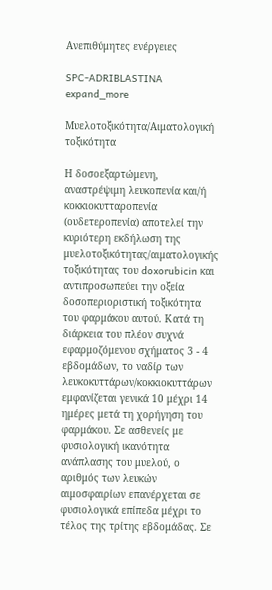Ανεπιθύμητες ενέργειες

SPC-ADRIBLASTINA
expand_more

Μυελοτοξικότητα/Αιματολογική τοξικότητα

Η δοσοεξαρτώμενη, αναστρέψιμη λευκοπενία και/ή κοκκιοκυτταροπενία (ουδετεροπενία) αποτελεί την κυριότερη εκδήλωση της μυελοτοξικότητας/αιματολογικής τοξικότητας του doxorubicin και αντιπροσωπεύει την οξεία δοσοπεριοριστική τοξικότητα του φαρμάκου αυτού. Κατά τη διάρκεια του πλέον συχνά εφαρμοζόμενου σχήματος 3 - 4 εβδομάδων, το ναδίρ των λευκοκυττάρων/κοκκιοκυττάρων εμφανίζεται γενικά 10 μέχρι 14 ημέρες μετά τη χορήγηση του φαρμάκου. Σε ασθενείς με φυσιολογική ικανότητα ανάπλασης του μυελού, ο αριθμός των λευκών αιμοσφαιρίων επανέρχεται σε φυσιολογικά επίπεδα μέχρι το τέλος της τρίτης εβδομάδας. Σε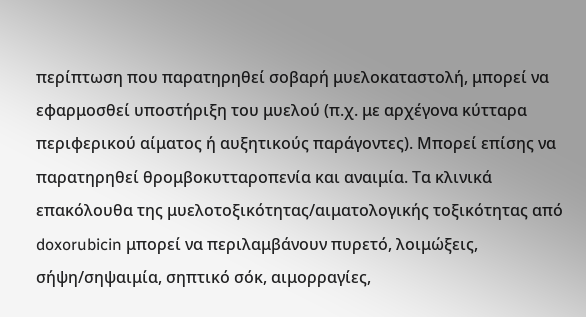περίπτωση που παρατηρηθεί σοβαρή μυελοκαταστολή, μπορεί να εφαρμοσθεί υποστήριξη του μυελού (π.χ. με αρχέγονα κύτταρα περιφερικού αίματος ή αυξητικούς παράγοντες). Μπορεί επίσης να παρατηρηθεί θρομβοκυτταροπενία και αναιμία. Τα κλινικά επακόλουθα της μυελοτοξικότητας/αιματολογικής τοξικότητας από doxorubicin μπορεί να περιλαμβάνουν πυρετό, λοιμώξεις, σήψη/σηψαιμία, σηπτικό σόκ, αιμορραγίες,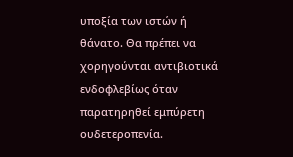υποξία των ιστών ή θάνατο. Θα πρέπει να χορηγούνται αντιβιοτικά ενδοφλεβίως όταν παρατηρηθεί εμπύρετη ουδετεροπενία.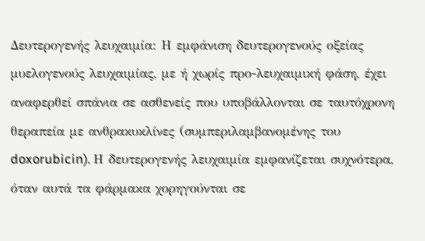Δευτερογενής λευχαιμία: Η εμφάνιση δευτερογενούς οξείας μυελογενούς λευχαιμίας, με ή χωρίς προ-λευχαιμική φάση, έχει αναφερθεί σπάνια σε ασθενείς που υποβάλλονται σε ταυτόχρονη θεραπεία με ανθρακυκλίνες (συμπεριλαμβανομένης του doxorubicin). Η δευτερογενής λευχαιμία εμφανίζεται συχνότερα, όταν αυτά τα φάρμακα χορηγούνται σε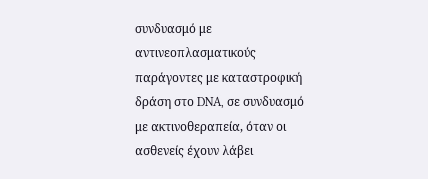συνδυασμό με αντινεοπλασματικούς παράγοντες με καταστροφική δράση στο DNA, σε συνδυασμό με ακτινοθεραπεία, όταν οι ασθενείς έχουν λάβει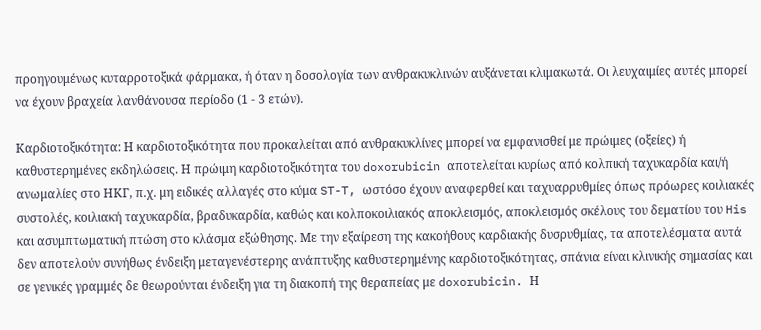προηγουμένως κυταρροτοξικά φάρμακα, ή όταν η δοσολογία των ανθρακυκλινών αυξάνεται κλιμακωτά. Οι λευχαιμίες αυτές μπορεί να έχουν βραχεία λανθάνουσα περίοδο (1 - 3 ετών).

Καρδιοτοξικότητα: Η καρδιοτοξικότητα που προκαλείται από ανθρακυκλίνες μπορεί να εμφανισθεί με πρώιμες (οξείες) ή καθυστερημένες εκδηλώσεις. Η πρώιμη καρδιοτοξικότητα του doxorubicin αποτελείται κυρίως από κολπική ταχυκαρδία και/ή ανωμαλίες στο ΗΚΓ, π.χ. μη ειδικές αλλαγές στο κύμα ST-T, ωστόσο έχουν αναφερθεί και ταχυαρρυθμίες όπως πρόωρες κοιλιακές συστολές, κοιλιακή ταχυκαρδία, βραδυκαρδία, καθώς και κολποκοιλιακός αποκλεισμός, αποκλεισμός σκέλους του δεματίου του His και ασυμπτωματική πτώση στο κλάσμα εξώθησης. Με την εξαίρεση της κακοήθους καρδιακής δυσρυθμίας, τα αποτελέσματα αυτά δεν αποτελούν συνήθως ένδειξη μεταγενέστερης ανάπτυξης καθυστερημένης καρδιοτοξικότητας, σπάνια είναι κλινικής σημασίας και σε γενικές γραμμές δε θεωρούνται ένδειξη για τη διακοπή της θεραπείας με doxorubicin. Η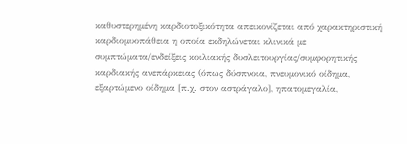καθυστερημένη καρδιοτοξικότητα απεικονίζεται από χαρακτηριστική καρδιομυοπάθεια η οποία εκδηλώνεται κλινικά με συμπτώματα/ενδείξεις κοιλιακής δυσλειτουργίας/συμφορητικής καρδιακής ανεπάρκειας (όπως δύσπνοια, πνευμονικό οίδημα, εξαρτώμενο οίδημα [π.χ. στον αστράγαλο], ηπατομεγαλία,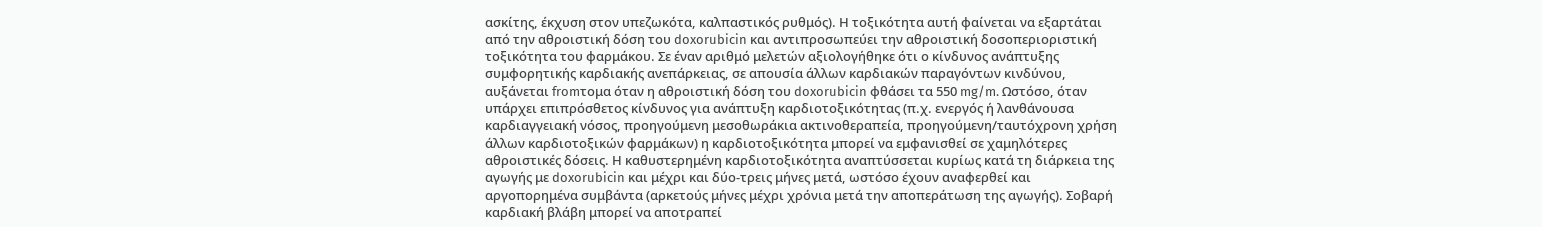ασκίτης, έκχυση στον υπεζωκότα, καλπαστικός ρυθμός). Η τοξικότητα αυτή φαίνεται να εξαρτάται από την αθροιστική δόση του doxorubicin και αντιπροσωπεύει την αθροιστική δοσοπεριοριστική τοξικότητα του φαρμάκου. Σε έναν αριθμό μελετών αξιολογήθηκε ότι ο κίνδυνος ανάπτυξης συμφορητικής καρδιακής ανεπάρκειας, σε απουσία άλλων καρδιακών παραγόντων κινδύνου, αυξάνεται fromτομα όταν η αθροιστική δόση του doxorubicin φθάσει τα 550 mg/m. Ωστόσο, όταν υπάρχει επιπρόσθετος κίνδυνος για ανάπτυξη καρδιοτοξικότητας (π.χ. ενεργός ή λανθάνουσα καρδιαγγειακή νόσος, προηγούμενη μεσοθωράκια ακτινοθεραπεία, προηγούμενη/ταυτόχρονη χρήση άλλων καρδιοτοξικών φαρμάκων) η καρδιοτοξικότητα μπορεί να εμφανισθεί σε χαμηλότερες αθροιστικές δόσεις. Η καθυστερημένη καρδιοτοξικότητα αναπτύσσεται κυρίως κατά τη διάρκεια της αγωγής με doxorubicin και μέχρι και δύο-τρεις μήνες μετά, ωστόσο έχουν αναφερθεί και αργοπορημένα συμβάντα (αρκετούς μήνες μέχρι χρόνια μετά την αποπεράτωση της αγωγής). Σοβαρή καρδιακή βλάβη μπορεί να αποτραπεί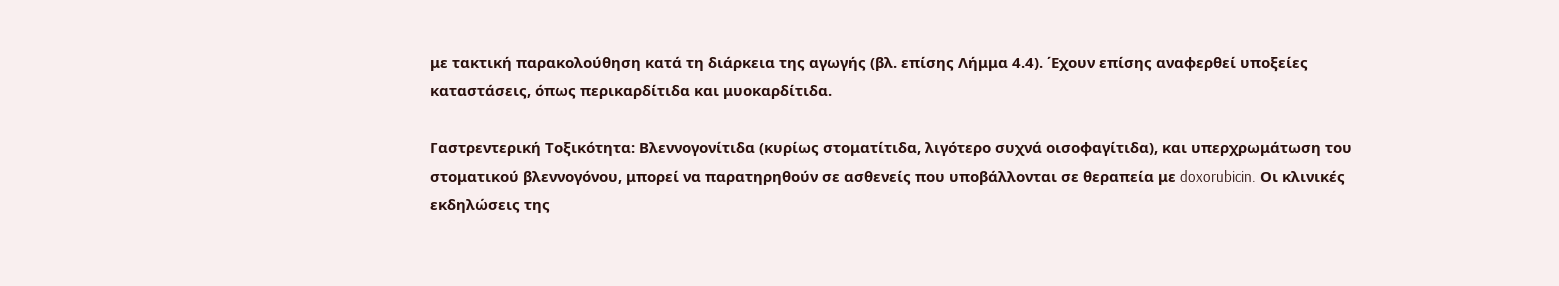με τακτική παρακολούθηση κατά τη διάρκεια της αγωγής (βλ. επίσης Λήμμα 4.4). ΄Εχουν επίσης αναφερθεί υποξείες καταστάσεις, όπως περικαρδίτιδα και μυοκαρδίτιδα.

Γαστρεντερική Τοξικότητα: Βλεννογονίτιδα (κυρίως στοματίτιδα, λιγότερο συχνά οισοφαγίτιδα), και υπερχρωμάτωση του στοματικού βλεννογόνου, μπορεί να παρατηρηθούν σε ασθενείς που υποβάλλονται σε θεραπεία με doxorubicin. Οι κλινικές εκδηλώσεις της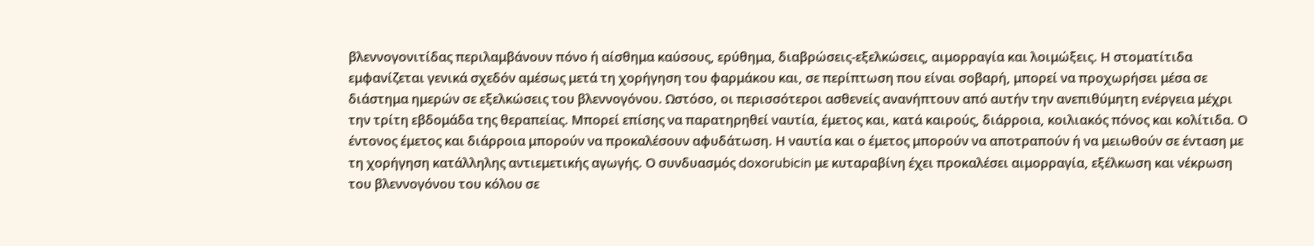βλεννογονιτίδας περιλαμβάνουν πόνο ή αίσθημα καύσους, ερύθημα, διαβρώσεις-εξελκώσεις, αιμορραγία και λοιμώξεις. Η στοματίτιδα εμφανίζεται γενικά σχεδόν αμέσως μετά τη χορήγηση του φαρμάκου και, σε περίπτωση που είναι σοβαρή, μπορεί να προχωρήσει μέσα σε διάστημα ημερών σε εξελκώσεις του βλεννογόνου. Ωστόσο, οι περισσότεροι ασθενείς ανανήπτουν από αυτήν την ανεπιθύμητη ενέργεια μέχρι την τρίτη εβδομάδα της θεραπείας. Μπορεί επίσης να παρατηρηθεί ναυτία, έμετος και, κατά καιρούς, διάρροια, κοιλιακός πόνος και κολίτιδα. Ο έντονος έμετος και διάρροια μπορούν να προκαλέσουν αφυδάτωση. Η ναυτία και ο έμετος μπορούν να αποτραπούν ή να μειωθούν σε ένταση με τη χορήγηση κατάλληλης αντιεμετικής αγωγής. Ο συνδυασμός doxorubicin με κυταραβίνη έχει προκαλέσει αιμορραγία, εξέλκωση και νέκρωση του βλεννογόνου του κόλου σε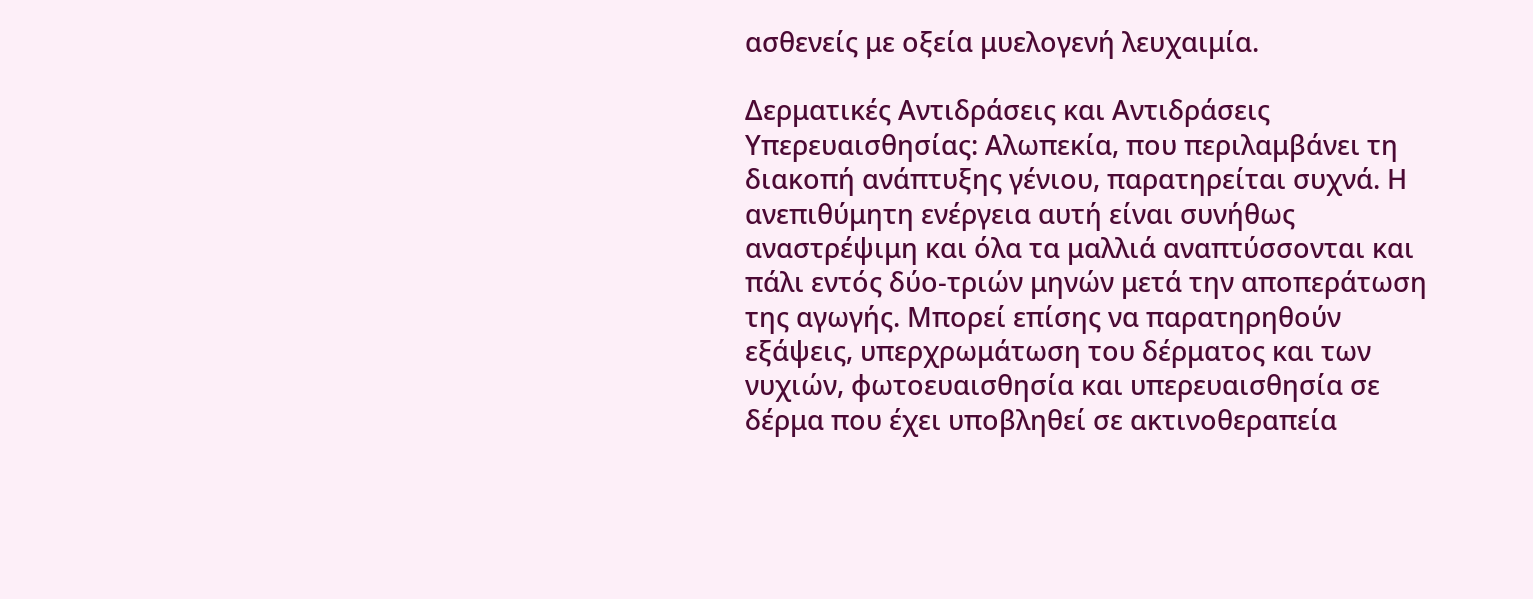ασθενείς με οξεία μυελογενή λευχαιμία.

Δερματικές Αντιδράσεις και Αντιδράσεις Υπερευαισθησίας: Αλωπεκία, που περιλαμβάνει τη διακοπή ανάπτυξης γένιου, παρατηρείται συχνά. Η ανεπιθύμητη ενέργεια αυτή είναι συνήθως αναστρέψιμη και όλα τα μαλλιά αναπτύσσονται και πάλι εντός δύο-τριών μηνών μετά την αποπεράτωση της αγωγής. Μπορεί επίσης να παρατηρηθούν εξάψεις, υπερχρωμάτωση του δέρματος και των νυχιών, φωτοευαισθησία και υπερευαισθησία σε δέρμα που έχει υποβληθεί σε ακτινοθεραπεία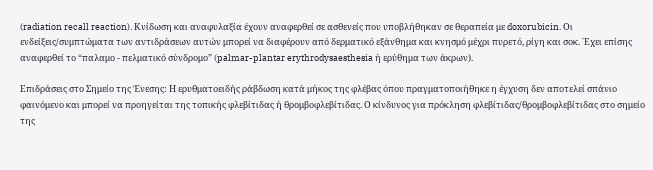(radiation recall reaction). Κνίδωση και αναφυλαξία έχουν αναφερθεί σε ασθενείς που υποβλήθηκαν σε θεραπεία με doxorubicin. Οι ενδείξεις/συμπτώματα των αντιδράσεων αυτών μπορεί να διαφέρουν από δερματικό εξάνθημα και κνησμό μέχρι πυρετό, ρίγη και σοκ. ΄Εχει επίσης αναφερθεί το “παλαμο - πελματικό σύνδρομο” (palmar-plantar erythrodysaesthesia ή ερύθημα των άκρων).

Επιδράσεις στο Σημείο της Ένεσης: Η ερυθματοειδής ράβδωση κατά μήκος της φλέβας όπου πραγματοποιήθηκε η έγχυση δεν αποτελεί σπάνιο φαινόμενο και μπορεί να προηγείται της τοπικής φλεβίτιδας ή θρομβοφλεβίτιδας. Ο κίνδυνος για πρόκληση φλεβίτιδας/θρομβοφλεβίτιδας στο σημείο της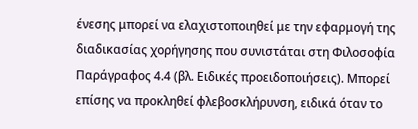ένεσης μπορεί να ελαχιστοποιηθεί με την εφαρμογή της διαδικασίας χορήγησης που συνιστάται στη Φιλοσοφία Παράγραφος 4.4 (βλ. Ειδικές προειδοποιήσεις). Μπορεί επίσης να προκληθεί φλεβοσκλήρυνση, ειδικά όταν το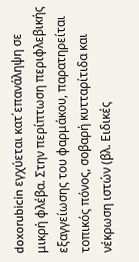doxorubicin εγχύεται κατ΄επανάληψη σε μικρή φλέβα. Στην περίπτωση περιφλεβικής εξαγγείωσης του φαρμάκου, παρατηρείται τοπικός πόνος, σοβαρή κυτταρίτιδα και νέκρωση ιστών (βλ. Ειδικές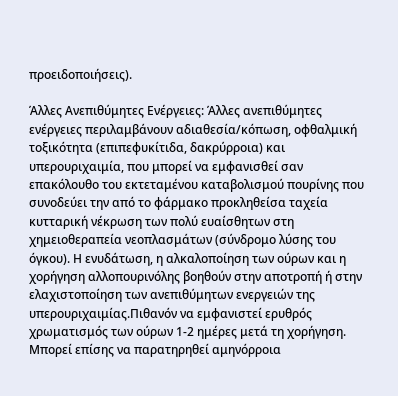προειδοποιήσεις).

Άλλες Ανεπιθύμητες Ενέργειες: Άλλες ανεπιθύμητες ενέργειες περιλαμβάνουν αδιαθεσία/κόπωση, οφθαλμική τοξικότητα (επιπεφυκίτιδα, δακρύρροια) και υπερουριχαιμία, που μπορεί να εμφανισθεί σαν επακόλουθο του εκτεταμένου καταβολισμού πουρίνης που συνοδεύει την από το φάρμακο προκληθείσα ταχεία κυτταρική νέκρωση των πολύ ευαίσθητων στη χημειοθεραπεία νεοπλασμάτων (σύνδρομο λύσης του όγκου). Η ενυδάτωση, η αλκαλοποίηση των ούρων και η χορήγηση αλλοπουρινόλης βοηθούν στην αποτροπή ή στην ελαχιστοποίηση των ανεπιθύμητων ενεργειών της υπερουριχαιμίας.Πιθανόν να εμφανιστεί ερυθρός χρωματισμός των ούρων 1-2 ημέρες μετά τη χορήγηση. Μπορεί επίσης να παρατηρηθεί αμηνόρροια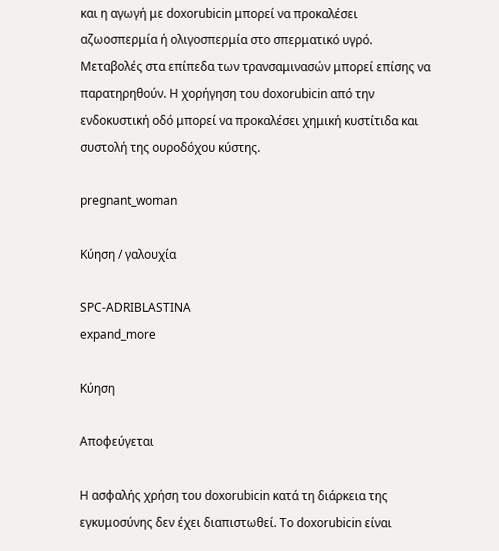και η αγωγή με doxorubicin μπορεί να προκαλέσει αζωοσπερμία ή ολιγοσπερμία στο σπερματικό υγρό. Μεταβολές στα επίπεδα των τρανσαμινασών μπορεί επίσης να παρατηρηθούν. Η χορήγηση του doxorubicin από την ενδοκυστική οδό μπορεί να προκαλέσει χημική κυστίτιδα και συστολή της ουροδόχου κύστης.

pregnant_woman

Κύηση / γαλουχία

SPC-ADRIBLASTINA
expand_more

Κύηση

Αποφεύγεται

H ασφαλής χρήση του doxorubicin κατά τη διάρκεια της εγκυμοσύνης δεν έχει διαπιστωθεί. Το doxorubicin είναι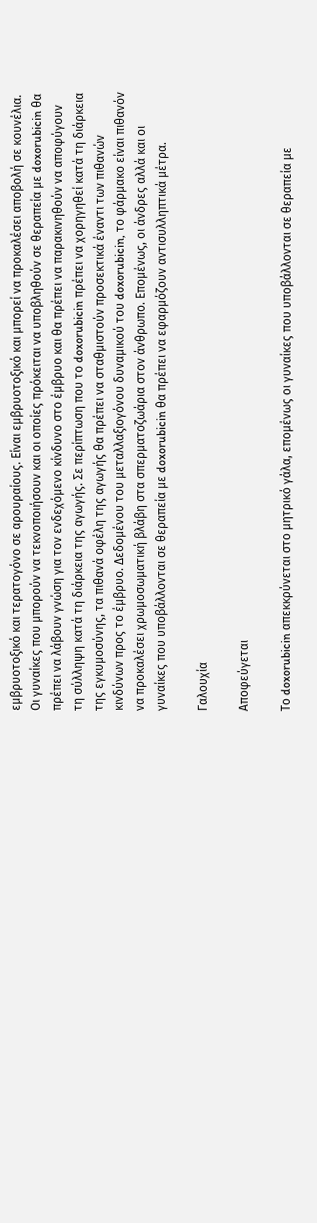εμβρυοτοξικό και τερατογόνο σε αρουραίους. Είναι εμβρυοτοξικό και μπορεί να προκαλέσει αποβολή σε κουνέλια. Οι γυναίκες που μπορούν να τεκνοποιήσουν και οι οποίες πρόκειται να υποβληθούν σε θεραπεία με doxorubicin θα πρέπει να λάβουν γνώση για τον ενδεχόμενο κίνδυνο στο έμβρυο και θα πρέπει να παρακινηθούν να αποφύγουν τη σύλληψη κατά τη διάρκεια της αγωγής. Σε περίπτωση που το doxorubicin πρέπει να χορηγηθεί κατά τη διάρκεια της εγκυμοσύνης, τα πιθανά οφέλη της αγωγής θα πρέπει να σταθμιστούν προσεκτικά έναντι των πιθανών κινδύνων προς το έμβρυο. Δεδομένου του μεταλλαξιογόνου δυναμικού του doxorubicin, το φάρμακο είναι πιθανόν να προκαλέσει χρωμοσωματική βλάβη στα σπερματοζωάρια στον άνθρωπο. Επομένως, οι άνδρες αλλά και οι γυναίκες που υποβάλλονται σε θεραπεία με doxorubicin θα πρέπει να εφαρμόζουν αντισυλληπτικά μέτρα.

Γαλουχία

Αποφεύγεται

Το doxorubicin απεκκρύνεται στο μητρικό γάλα, επομένως οι γυναίκες που υποβάλλονται σε θεραπεία με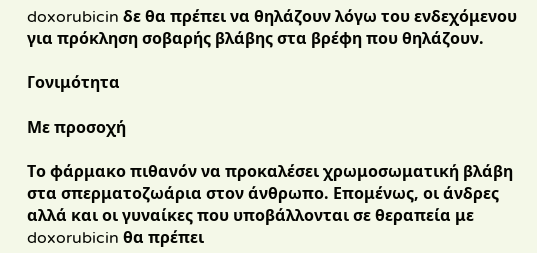doxorubicin δε θα πρέπει να θηλάζουν λόγω του ενδεχόμενου για πρόκληση σοβαρής βλάβης στα βρέφη που θηλάζουν.

Γονιμότητα

Με προσοχή

Το φάρμακο πιθανόν να προκαλέσει χρωμοσωματική βλάβη στα σπερματοζωάρια στον άνθρωπο. Επομένως, οι άνδρες αλλά και οι γυναίκες που υποβάλλονται σε θεραπεία με doxorubicin θα πρέπει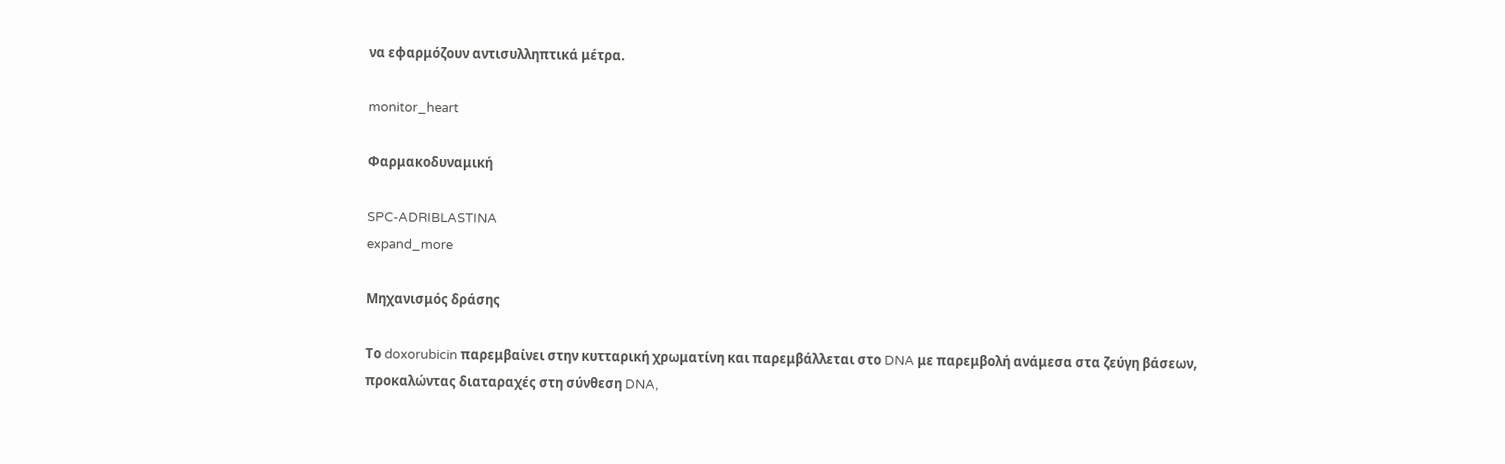να εφαρμόζουν αντισυλληπτικά μέτρα.

monitor_heart

Φαρμακοδυναμική

SPC-ADRIBLASTINA
expand_more

Μηχανισμός δράσης

Το doxorubicin παρεμβαίνει στην κυτταρική χρωματίνη και παρεμβάλλεται στο DNA με παρεμβολή ανάμεσα στα ζεύγη βάσεων, προκαλώντας διαταραχές στη σύνθεση DNA,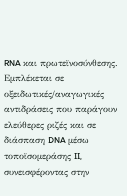RNA και πρωτεϊνοσύνθεσης. Εμπλέκεται σε οξειδωτικές/αναγωγικές αντιδράσεις που παράγουν ελεύθερες ριζές και σε διάσπαση DNA μέσω τοποϊσομεράσης II, συνεισφέροντας στην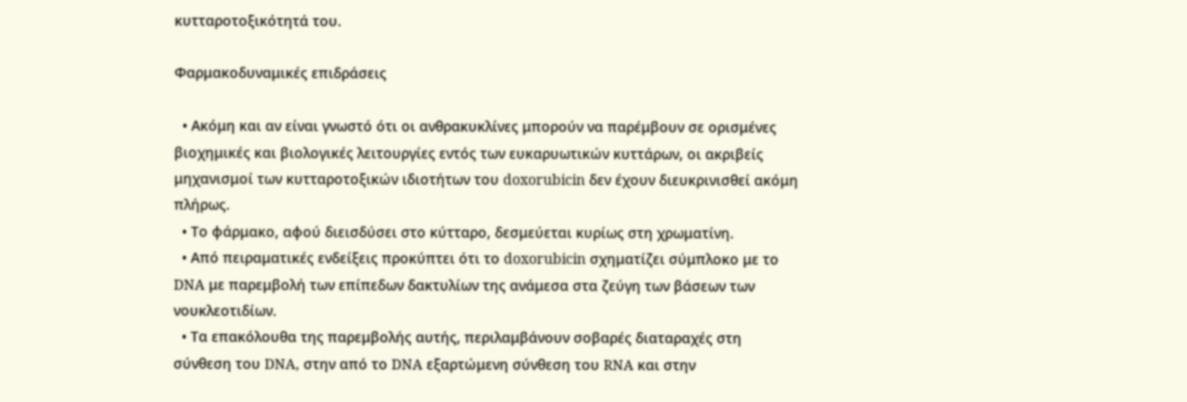κυτταροτοξικότητά του.

Φαρμακοδυναμικές επιδράσεις

  • Ακόμη και αν είναι γνωστό ότι οι ανθρακυκλίνες μπορούν να παρέμβουν σε ορισμένες βιοχημικές και βιολογικές λειτουργίες εντός των ευκαρυωτικών κυττάρων, οι ακριβείς μηχανισμοί των κυτταροτοξικών ιδιοτήτων του doxorubicin δεν έχουν διευκρινισθεί ακόμη πλήρως.
  • Το φάρμακο, αφού διεισδύσει στο κύτταρο, δεσμεύεται κυρίως στη χρωματίνη.
  • Από πειραματικές ενδείξεις προκύπτει ότι το doxorubicin σχηματίζει σύμπλοκο με το DNA με παρεμβολή των επίπεδων δακτυλίων της ανάμεσα στα ζεύγη των βάσεων των νουκλεοτιδίων.
  • Τα επακόλουθα της παρεμβολής αυτής, περιλαμβάνουν σοβαρές διαταραχές στη σύνθεση του DNA, στην από το DNA εξαρτώμενη σύνθεση του RNA και στην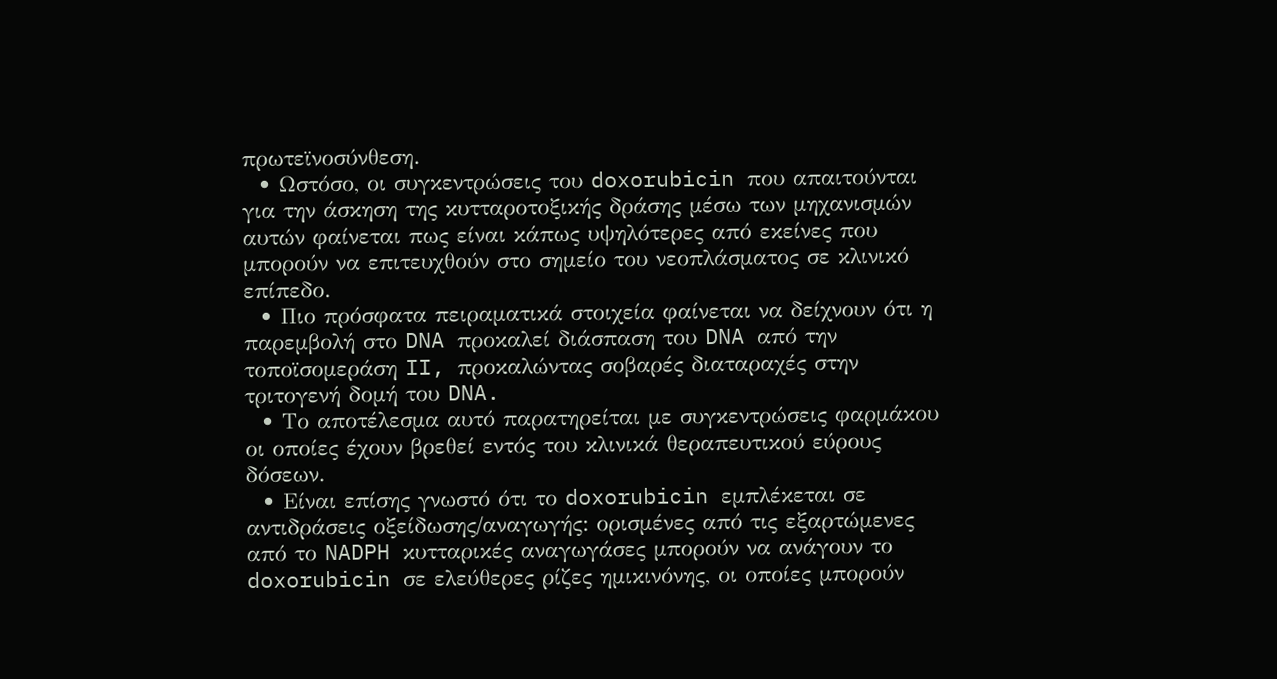πρωτεϊνοσύνθεση.
  • Ωστόσο, οι συγκεντρώσεις του doxorubicin που απαιτούνται για την άσκηση της κυτταροτοξικής δράσης μέσω των μηχανισμών αυτών φαίνεται πως είναι κάπως υψηλότερες από εκείνες που μπορούν να επιτευχθούν στο σημείο του νεοπλάσματος σε κλινικό επίπεδο.
  • Πιο πρόσφατα πειραματικά στοιχεία φαίνεται να δείχνουν ότι η παρεμβολή στο DNA προκαλεί διάσπαση του DNA από την τοποϊσομεράση II, προκαλώντας σοβαρές διαταραχές στην τριτογενή δομή του DNA.
  • Το αποτέλεσμα αυτό παρατηρείται με συγκεντρώσεις φαρμάκου οι οποίες έχουν βρεθεί εντός του κλινικά θεραπευτικού εύρους δόσεων.
  • Είναι επίσης γνωστό ότι το doxorubicin εμπλέκεται σε αντιδράσεις οξείδωσης/αναγωγής: ορισμένες από τις εξαρτώμενες από το NADPH κυτταρικές αναγωγάσες μπορούν να ανάγουν το doxorubicin σε ελεύθερες ρίζες ημικινόνης, οι οποίες μπορούν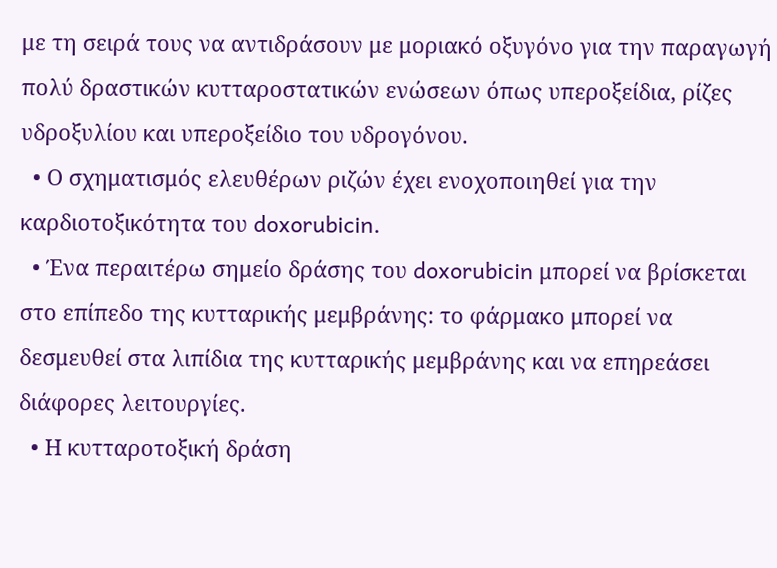με τη σειρά τους να αντιδράσουν με μοριακό οξυγόνο για την παραγωγή πολύ δραστικών κυτταροστατικών ενώσεων όπως υπεροξείδια, ρίζες υδροξυλίου και υπεροξείδιο του υδρογόνου.
  • Ο σχηματισμός ελευθέρων ριζών έχει ενοχοποιηθεί για την καρδιοτοξικότητα του doxorubicin.
  • Ένα περαιτέρω σημείο δράσης του doxorubicin μπορεί να βρίσκεται στο επίπεδο της κυτταρικής μεμβράνης: το φάρμακο μπορεί να δεσμευθεί στα λιπίδια της κυτταρικής μεμβράνης και να επηρεάσει διάφορες λειτουργίες.
  • Η κυτταροτοξική δράση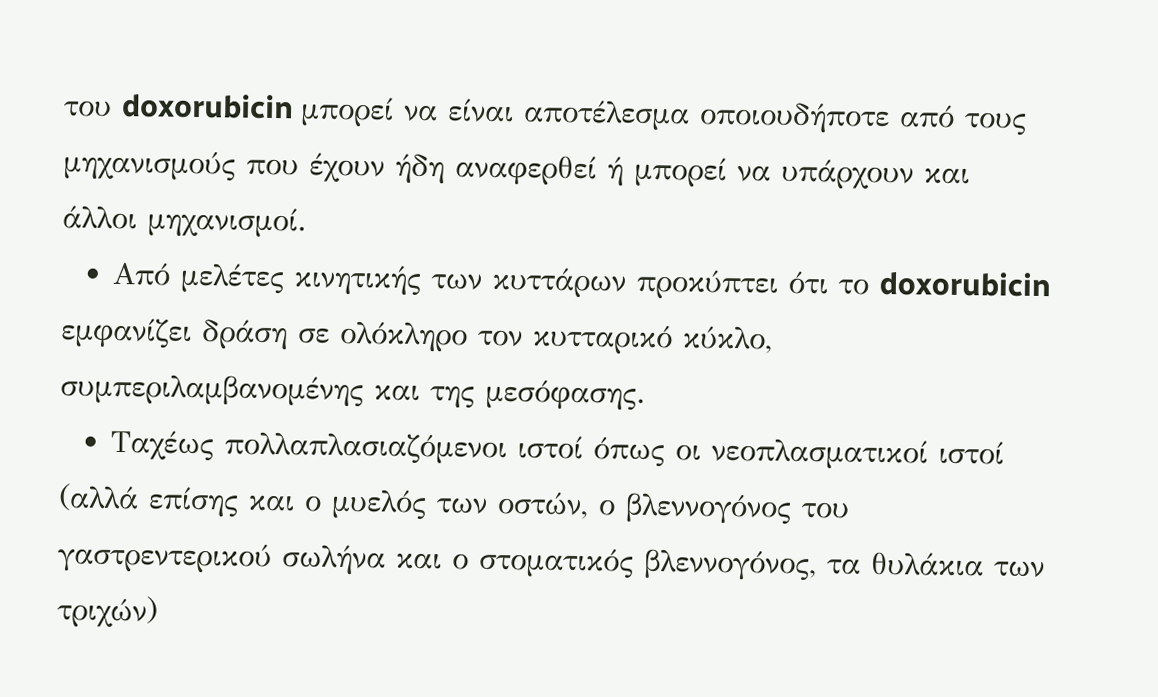του doxorubicin μπορεί να είναι αποτέλεσμα οποιουδήποτε από τους μηχανισμούς που έχουν ήδη αναφερθεί ή μπορεί να υπάρχουν και άλλοι μηχανισμοί.
  • Από μελέτες κινητικής των κυττάρων προκύπτει ότι το doxorubicin εμφανίζει δράση σε ολόκληρο τον κυτταρικό κύκλο, συμπεριλαμβανομένης και της μεσόφασης.
  • Ταχέως πολλαπλασιαζόμενοι ιστοί όπως οι νεοπλασματικοί ιστοί (αλλά επίσης και ο μυελός των οστών, ο βλεννογόνος του γαστρεντερικού σωλήνα και ο στοματικός βλεννογόνος, τα θυλάκια των τριχών)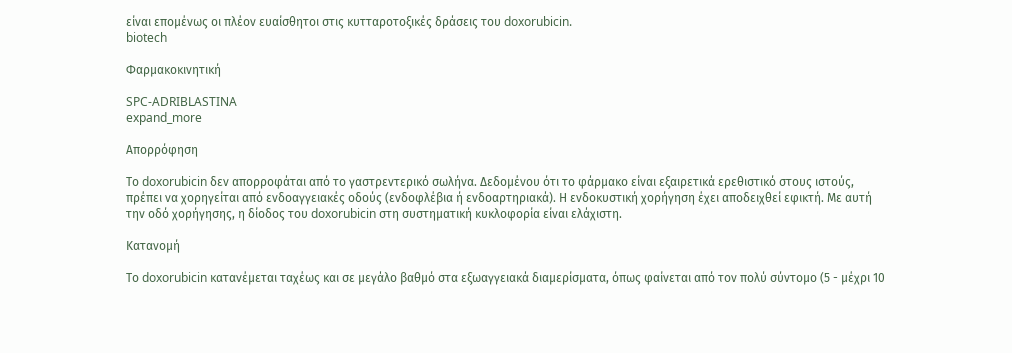είναι επομένως οι πλέον ευαίσθητοι στις κυτταροτοξικές δράσεις του doxorubicin.
biotech

Φαρμακοκινητική

SPC-ADRIBLASTINA
expand_more

Απορρόφηση

Το doxorubicin δεν απορροφάται από το γαστρεντερικό σωλήνα. Δεδομένου ότι το φάρμακο είναι εξαιρετικά ερεθιστικό στους ιστούς, πρέπει να χορηγείται από ενδοαγγειακές οδούς (ενδοφλέβια ή ενδοαρτηριακά). Η ενδοκυστική χορήγηση έχει αποδειχθεί εφικτή. Με αυτή την οδό χορήγησης, η δίοδος του doxorubicin στη συστηματική κυκλοφορία είναι ελάχιστη.

Κατανομή

Το doxorubicin κατανέμεται ταχέως και σε μεγάλο βαθμό στα εξωαγγειακά διαμερίσματα, όπως φαίνεται από τον πολύ σύντομο (5 - μέχρι 10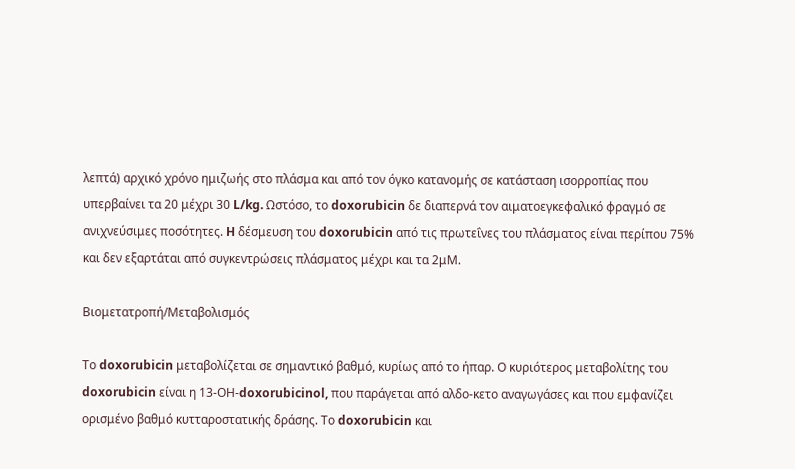λεπτά) αρχικό χρόνο ημιζωής στο πλάσμα και από τον όγκο κατανομής σε κατάσταση ισορροπίας που υπερβαίνει τα 20 μέχρι 30 L/kg. Ωστόσο, το doxorubicin δε διαπερνά τον αιματοεγκεφαλικό φραγμό σε ανιχνεύσιμες ποσότητες. H δέσμευση του doxorubicin από τις πρωτεΐνες του πλάσματος είναι περίπου 75% και δεν εξαρτάται από συγκεντρώσεις πλάσματος μέχρι και τα 2μΜ.

Βιομετατροπή/Μεταβολισμός

Το doxorubicin μεταβολίζεται σε σημαντικό βαθμό, κυρίως από το ήπαρ. Ο κυριότερος μεταβολίτης του doxorubicin είναι η 13-ΟΗ-doxorubicinol, που παράγεται από αλδο-κετο αναγωγάσες και που εμφανίζει ορισμένο βαθμό κυτταροστατικής δράσης. Το doxorubicin και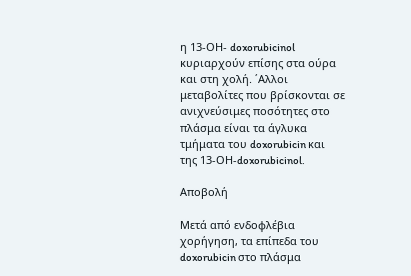η 13-ΟΗ- doxorubicinol κυριαρχούν επίσης στα ούρα και στη χολή. ΄Αλλοι μεταβολίτες που βρίσκονται σε ανιχνεύσιμες ποσότητες στο πλάσμα είναι τα άγλυκα τμήματα του doxorubicin και της 13-ΟΗ-doxorubicinol.

Αποβολή

Μετά από ενδοφλέβια χορήγηση, τα επίπεδα του doxorubicin στο πλάσμα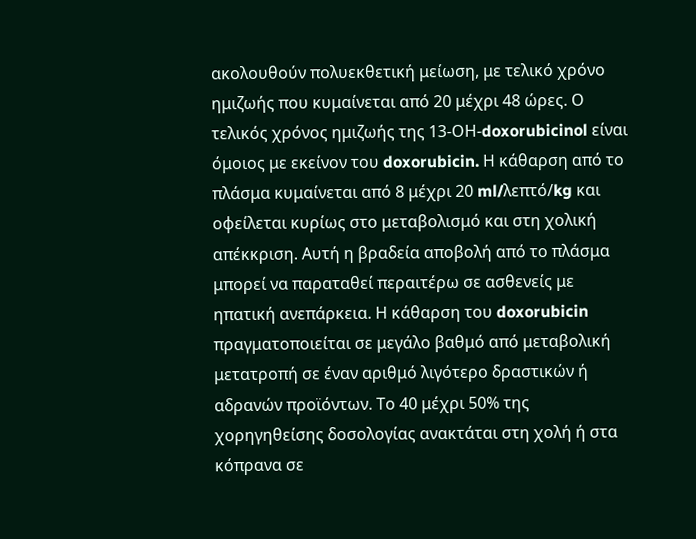ακολουθούν πολυεκθετική μείωση, με τελικό χρόνο ημιζωής που κυμαίνεται από 20 μέχρι 48 ώρες. Ο τελικός χρόνος ημιζωής της 13-ΟΗ-doxorubicinol είναι όμοιος με εκείνον του doxorubicin. Η κάθαρση από το πλάσμα κυμαίνεται από 8 μέχρι 20 ml/λεπτό/kg και οφείλεται κυρίως στο μεταβολισμό και στη χολική απέκκριση. Αυτή η βραδεία αποβολή από το πλάσμα μπορεί να παραταθεί περαιτέρω σε ασθενείς με ηπατική ανεπάρκεια. Η κάθαρση του doxorubicin πραγματοποιείται σε μεγάλο βαθμό από μεταβολική μετατροπή σε έναν αριθμό λιγότερο δραστικών ή αδρανών προϊόντων. Το 40 μέχρι 50% της χορηγηθείσης δοσολογίας ανακτάται στη χολή ή στα κόπρανα σε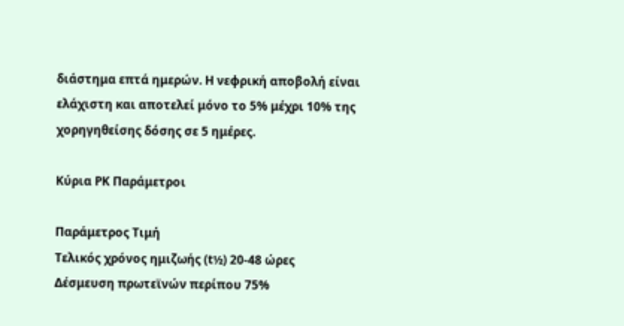διάστημα επτά ημερών. Η νεφρική αποβολή είναι ελάχιστη και αποτελεί μόνο το 5% μέχρι 10% της χορηγηθείσης δόσης σε 5 ημέρες.

Κύρια PK Παράμετροι

Παράμετρος Τιμή
Τελικός χρόνος ημιζωής (t½) 20-48 ώρες
Δέσμευση πρωτεϊνών περίπου 75%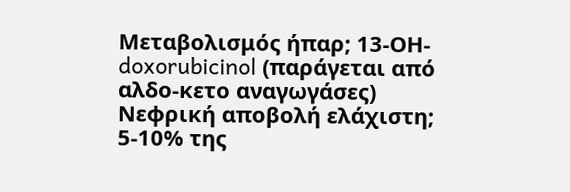Μεταβολισμός ήπαρ; 13-ΟΗ-doxorubicinol (παράγεται από αλδο-κετο αναγωγάσες)
Νεφρική αποβολή ελάχιστη; 5-10% της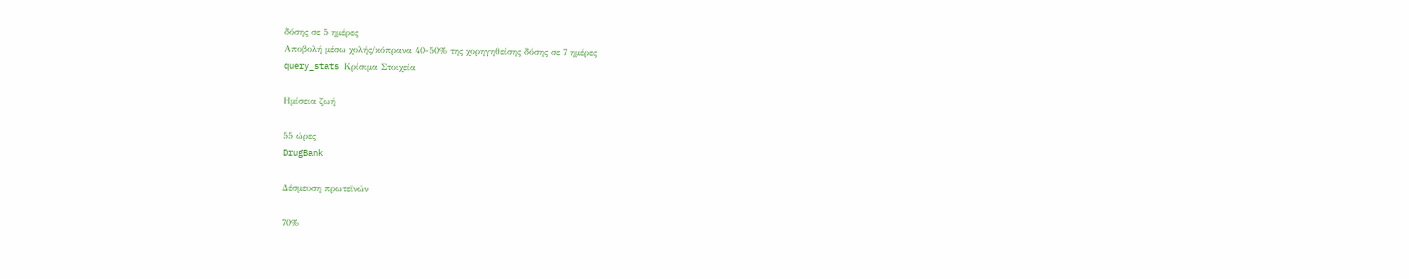δόσης σε 5 ημέρες
Αποβολή μέσω χολής/κόπρανα 40-50% της χορηγηθείσης δόσης σε 7 ημέρες
query_stats Κρίσιμα Στοιχεία

Ημίσεια ζωή

55 ώρες
DrugBank

Δέσμευση πρωτεϊνών

70%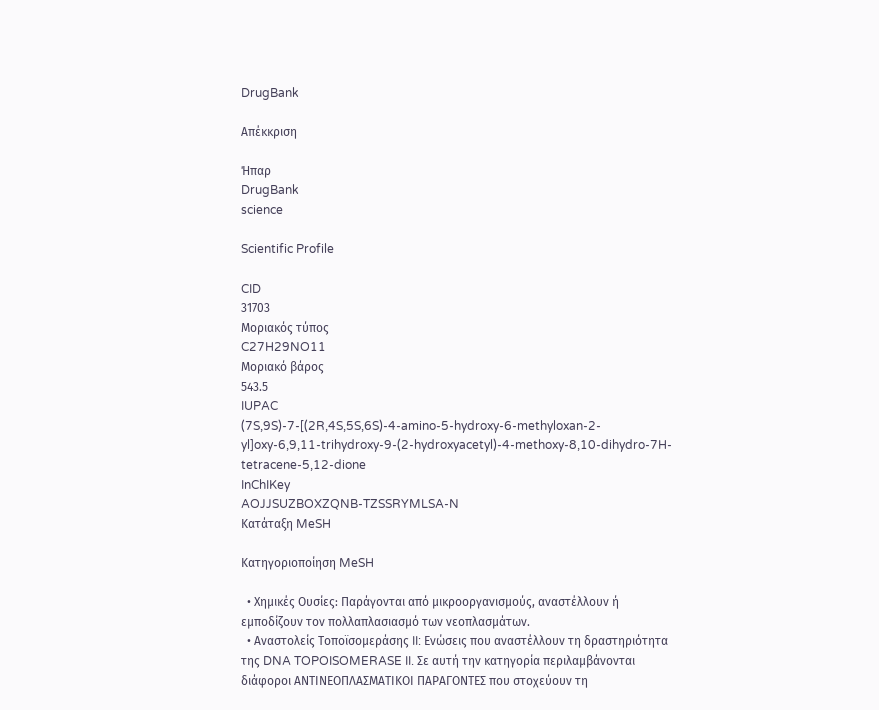DrugBank

Απέκκριση

Ήπαρ
DrugBank
science

Scientific Profile

CID
31703
Μοριακός τύπος
C27H29NO11
Μοριακό βάρος
543.5
IUPAC
(7S,9S)-7-[(2R,4S,5S,6S)-4-amino-5-hydroxy-6-methyloxan-2-yl]oxy-6,9,11-trihydroxy-9-(2-hydroxyacetyl)-4-methoxy-8,10-dihydro-7H-tetracene-5,12-dione
InChIKey
AOJJSUZBOXZQNB-TZSSRYMLSA-N
Κατάταξη MeSH

Κατηγοριοποίηση MeSH

  • Χημικές Ουσίες: Παράγονται από μικροοργανισμούς, αναστέλλουν ή εμποδίζουν τον πολλαπλασιασμό των νεοπλασμάτων.
  • Αναστολείς Τοποϊσομεράσης II: Ενώσεις που αναστέλλουν τη δραστηριότητα της DNA TOPOISOMERASE II. Σε αυτή την κατηγορία περιλαμβάνονται διάφοροι ΑΝΤΙΝΕΟΠΛΑΣΜΑΤΙΚΟΙ ΠΑΡΑΓΟΝΤΕΣ που στοχεύουν τη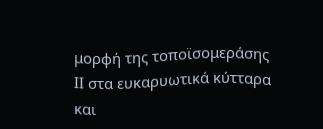μορφή της τοποϊσομεράσης II στα ευκαρυωτικά κύτταρα και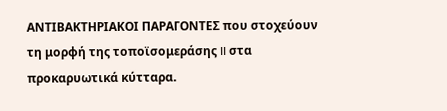ΑΝΤΙΒΑΚΤΗΡΙΑΚΟΙ ΠΑΡΑΓΟΝΤΕΣ που στοχεύουν τη μορφή της τοποϊσομεράσης II στα προκαρυωτικά κύτταρα.